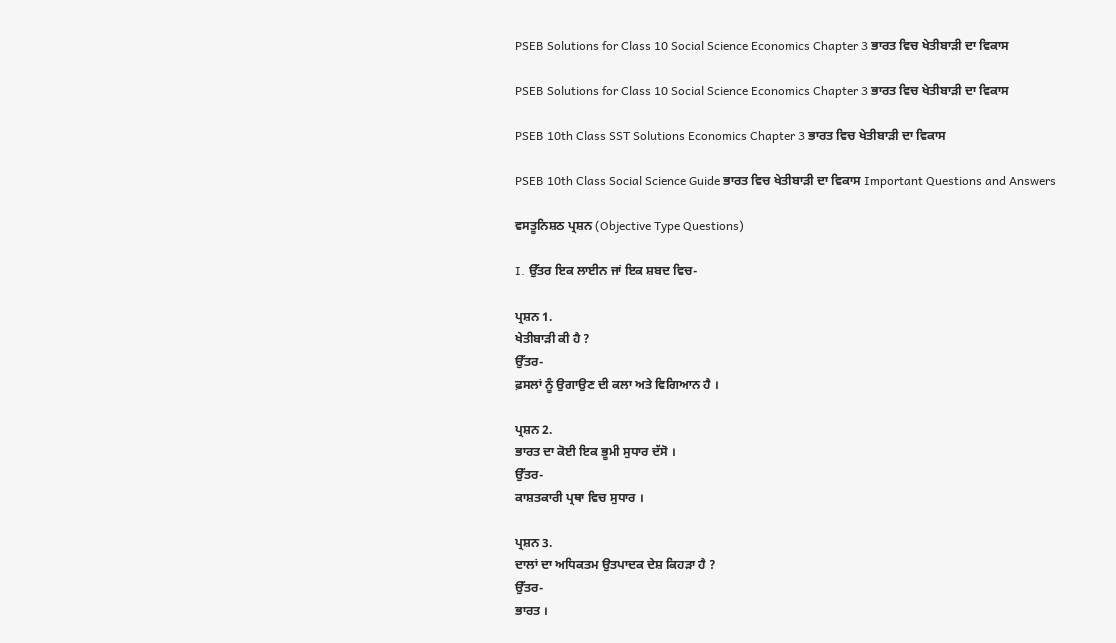PSEB Solutions for Class 10 Social Science Economics Chapter 3 ਭਾਰਤ ਵਿਚ ਖੇਤੀਬਾੜੀ ਦਾ ਵਿਕਾਸ

PSEB Solutions for Class 10 Social Science Economics Chapter 3 ਭਾਰਤ ਵਿਚ ਖੇਤੀਬਾੜੀ ਦਾ ਵਿਕਾਸ

PSEB 10th Class SST Solutions Economics Chapter 3 ਭਾਰਤ ਵਿਚ ਖੇਤੀਬਾੜੀ ਦਾ ਵਿਕਾਸ

PSEB 10th Class Social Science Guide ਭਾਰਤ ਵਿਚ ਖੇਤੀਬਾੜੀ ਦਾ ਵਿਕਾਸ Important Questions and Answers

ਵਸਤੂਨਿਸ਼ਠ ਪ੍ਰਸ਼ਨ (Objective Type Questions)

I. ਉੱਤਰ ਇਕ ਲਾਈਨ ਜਾਂ ਇਕ ਸ਼ਬਦ ਵਿਚ-

ਪ੍ਰਸ਼ਨ 1.
ਖੇਤੀਬਾੜੀ ਕੀ ਹੈ ?
ਉੱਤਰ-
ਫ਼ਸਲਾਂ ਨੂੰ ਉਗਾਉਣ ਦੀ ਕਲਾ ਅਤੇ ਵਿਗਿਆਨ ਹੈ ।

ਪ੍ਰਸ਼ਨ 2.
ਭਾਰਤ ਦਾ ਕੋਈ ਇਕ ਭੂਮੀ ਸੁਧਾਰ ਦੱਸੋ ।
ਉੱਤਰ-
ਕਾਸ਼ਤਕਾਰੀ ਪ੍ਰਥਾ ਵਿਚ ਸੁਧਾਰ ।

ਪ੍ਰਸ਼ਨ 3.
ਦਾਲਾਂ ਦਾ ਅਧਿਕਤਮ ਉਤਪਾਦਕ ਦੇਸ਼ ਕਿਹੜਾ ਹੈ ?
ਉੱਤਰ-
ਭਾਰਤ ।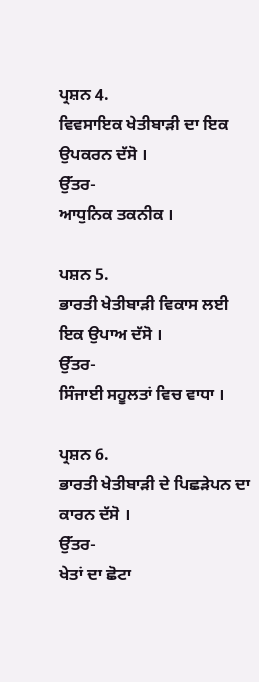ਪ੍ਰਸ਼ਨ 4.
ਵਿਵਸਾਇਕ ਖੇਤੀਬਾੜੀ ਦਾ ਇਕ ਉਪਕਰਨ ਦੱਸੋ ।
ਉੱਤਰ-
ਆਧੁਨਿਕ ਤਕਨੀਕ ।

ਪਸ਼ਨ 5.
ਭਾਰਤੀ ਖੇਤੀਬਾੜੀ ਵਿਕਾਸ ਲਈ ਇਕ ਉਪਾਅ ਦੱਸੋ ।
ਉੱਤਰ-
ਸਿੰਜਾਈ ਸਹੂਲਤਾਂ ਵਿਚ ਵਾਧਾ ।

ਪ੍ਰਸ਼ਨ 6.
ਭਾਰਤੀ ਖੇਤੀਬਾੜੀ ਦੇ ਪਿਛੜੇਪਨ ਦਾ ਕਾਰਨ ਦੱਸੋ ।
ਉੱਤਰ-
ਖੇਤਾਂ ਦਾ ਛੋਟਾ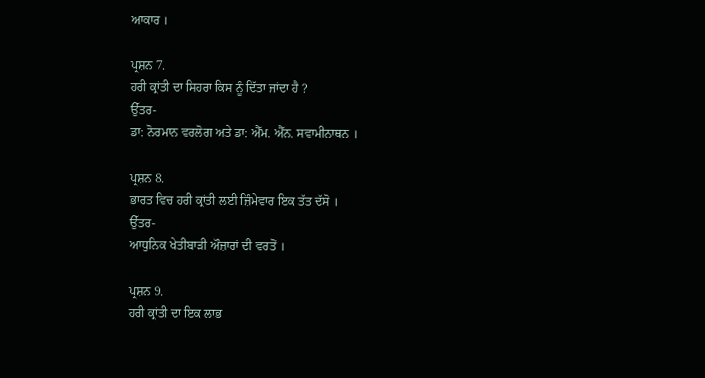ਆਕਾਰ ।

ਪ੍ਰਸ਼ਨ 7.
ਹਰੀ ਕ੍ਰਾਂਤੀ ਦਾ ਸਿਹਰਾ ਕਿਸ ਨੂੰ ਦਿੱਤਾ ਜਾਂਦਾ ਹੈ ?
ਉੱਤਰ-
ਡਾ: ਨੋਰਮਾਨ ਵਰਲੋਗ ਅਤੇ ਡਾ: ਐੱਮ. ਐੱਨ. ਸਵਾਮੀਨਾਥਨ ।

ਪ੍ਰਸ਼ਨ 8.
ਭਾਰਤ ਵਿਚ ਹਰੀ ਕ੍ਰਾਂਤੀ ਲਈ ਜ਼ਿੰਮੇਵਾਰ ਇਕ ਤੱਤ ਦੱਸੋ ।
ਉੱਤਰ-
ਆਧੁਨਿਕ ਖੇਤੀਬਾੜੀ ਔਜ਼ਾਰਾਂ ਦੀ ਵਰਤੋਂ ।

ਪ੍ਰਸ਼ਨ 9.
ਹਰੀ ਕ੍ਰਾਂਤੀ ਦਾ ਇਕ ਲਾਭ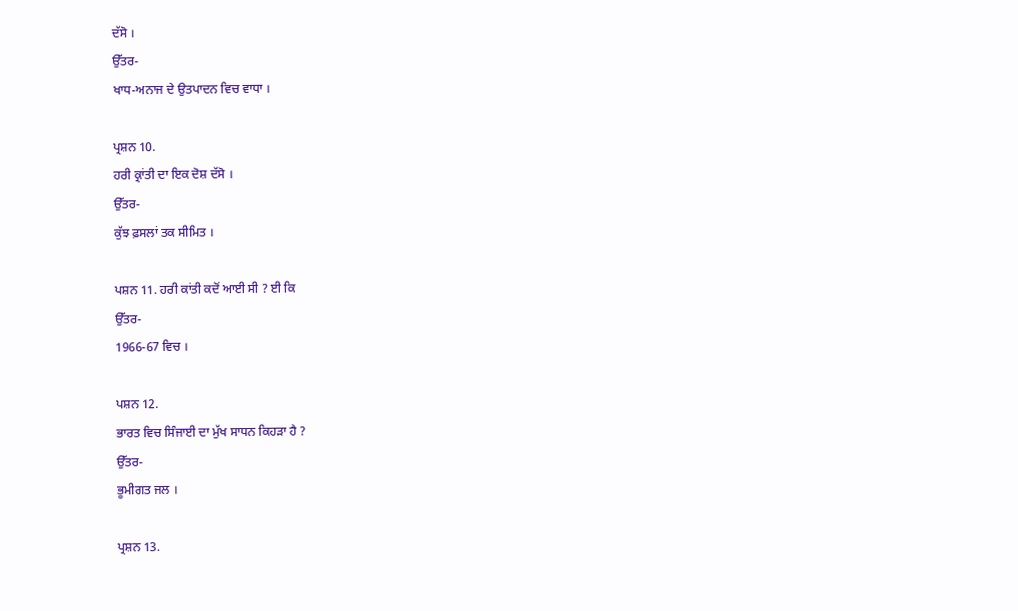ਦੱਸੋ ।
ਉੱਤਰ-
ਖਾਧ-ਅਨਾਜ ਦੇ ਉਤਪਾਦਨ ਵਿਚ ਵਾਧਾ ।

ਪ੍ਰਸ਼ਨ 10.
ਹਰੀ ਕ੍ਰਾਂਤੀ ਦਾ ਇਕ ਦੋਸ਼ ਦੱਸੋ ।
ਉੱਤਰ-
ਕੁੱਝ ਫ਼ਸਲਾਂ ਤਕ ਸੀਮਿਤ ।

ਪਸ਼ਨ 11. ਹਰੀ ਕਾਂਤੀ ਕਦੋਂ ਆਈ ਸੀ ? ਈ ਕਿ
ਉੱਤਰ-
1966-67 ਵਿਚ ।

ਪਸ਼ਨ 12.
ਭਾਰਤ ਵਿਚ ਸਿੰਜਾਈ ਦਾ ਮੁੱਖ ਸਾਧਨ ਕਿਹੜਾ ਹੈ ?
ਉੱਤਰ-
ਭੂਮੀਗਤ ਜਲ ।

ਪ੍ਰਸ਼ਨ 13.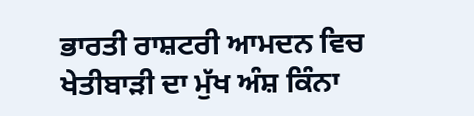ਭਾਰਤੀ ਰਾਸ਼ਟਰੀ ਆਮਦਨ ਵਿਚ ਖੇਤੀਬਾੜੀ ਦਾ ਮੁੱਖ ਅੰਸ਼ ਕਿੰਨਾ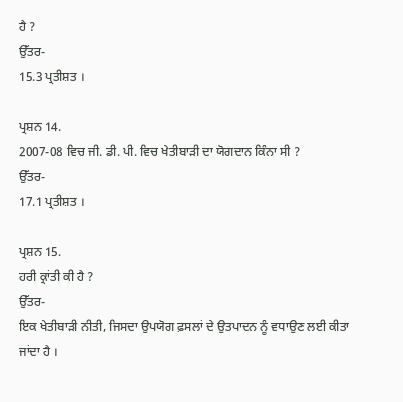ਹੈ ?
ਉੱਤਰ-
15.3 ਪ੍ਰਤੀਸ਼ਤ ।

ਪ੍ਰਸ਼ਨ 14.
2007-08 ਵਿਚ ਜੀ. ਡੀ. ਪੀ. ਵਿਚ ਖੇਤੀਬਾੜੀ ਦਾ ਯੋਗਦਾਨ ਕਿੰਨਾ ਸੀ ?
ਉੱਤਰ-
17.1 ਪ੍ਰਤੀਸ਼ਤ ।

ਪ੍ਰਸ਼ਨ 15.
ਹਰੀ ਕ੍ਰਾਂਤੀ ਕੀ ਹੈ ?
ਉੱਤਰ-
ਇਕ ਖੇਤੀਬਾੜੀ ਨੀਤੀ, ਜਿਸਦਾ ਉਪਯੋਗ ਫ਼ਸਲਾਂ ਦੇ ਉਤਪਾਦਨ ਨੂੰ ਵਧਾਉਣ ਲਈ ਕੀਤਾ ਜਾਂਦਾ ਹੈ ।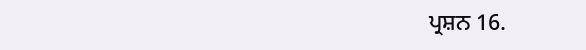ਪ੍ਰਸ਼ਨ 16.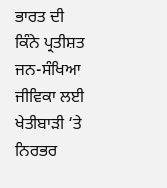ਭਾਰਤ ਦੀ ਕਿੰਨੇ ਪ੍ਰਤੀਸ਼ਤ ਜਨ-ਸੰਖਿਆ ਜੀਵਿਕਾ ਲਈ ਖੇਤੀਬਾੜੀ ‘ਤੇ ਨਿਰਭਰ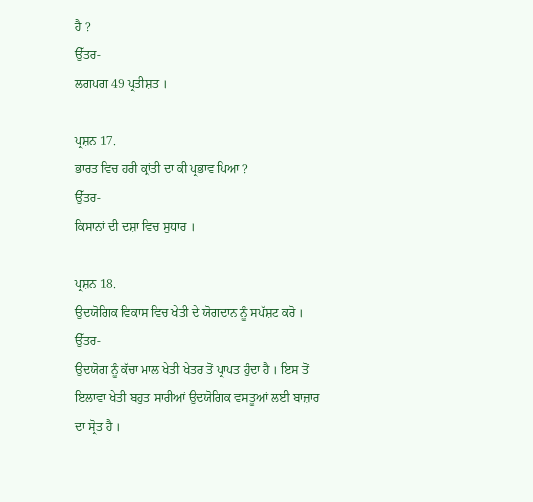ਹੈ ?
ਉੱਤਰ-
ਲਗਪਗ 49 ਪ੍ਰਤੀਸ਼ਤ ।

ਪ੍ਰਸ਼ਨ 17.
ਭਾਰਤ ਵਿਚ ਹਰੀ ਕ੍ਰਾਂਤੀ ਦਾ ਕੀ ਪ੍ਰਭਾਵ ਪਿਆ ?
ਉੱਤਰ-
ਕਿਸਾਨਾਂ ਦੀ ਦਸ਼ਾ ਵਿਚ ਸੁਧਾਰ ।

ਪ੍ਰਸ਼ਨ 18.
ਉਦਯੋਗਿਕ ਵਿਕਾਸ ਵਿਚ ਖੇਤੀ ਦੇ ਯੋਗਦਾਨ ਨੂੰ ਸਪੱਸ਼ਟ ਕਰੋ ।
ਉੱਤਰ-
ਉਦਯੋਗ ਨੂੰ ਕੱਚਾ ਮਾਲ ਖੇਤੀ ਖੇਤਰ ਤੋਂ ਪ੍ਰਾਪਤ ਹੁੰਦਾ ਹੈ । ਇਸ ਤੋਂ ਇਲਾਵਾ ਖੇਤੀ ਬਹੁਤ ਸਾਰੀਆਂ ਉਦਯੋਗਿਕ ਵਸਤੂਆਂ ਲਈ ਬਾਜ਼ਾਰ ਦਾ ਸ੍ਰੋਤ ਹੈ ।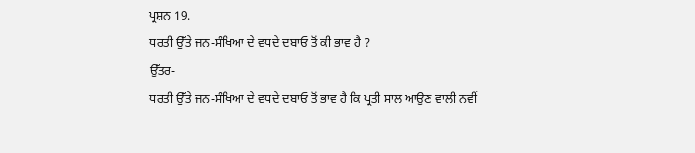ਪ੍ਰਸ਼ਨ 19.
ਧਰਤੀ ਉੱਤੇ ਜਨ-ਸੰਖਿਆ ਦੇ ਵਧਦੇ ਦਬਾਓ ਤੋਂ ਕੀ ਭਾਵ ਹੈ ?
ਉੱਤਰ-
ਧਰਤੀ ਉੱਤੇ ਜਨ-ਸੰਖਿਆ ਦੇ ਵਧਦੇ ਦਬਾਓ ਤੋਂ ਭਾਵ ਹੈ ਕਿ ਪ੍ਰਤੀ ਸਾਲ ਆਉਣ ਵਾਲੀ ਨਵੀਂ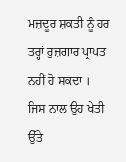ਮਜ਼ਦੂਰ ਸ਼ਕਤੀ ਨੂੰ ਹਰ ਤਰ੍ਹਾਂ ਰੁਜ਼ਗਾਰ ਪ੍ਰਾਪਤ ਨਹੀਂ ਹੋ ਸਕਦਾ । ਜਿਸ ਨਾਲ ਉਹ ਖੇਤੀ ਉੱਤੇ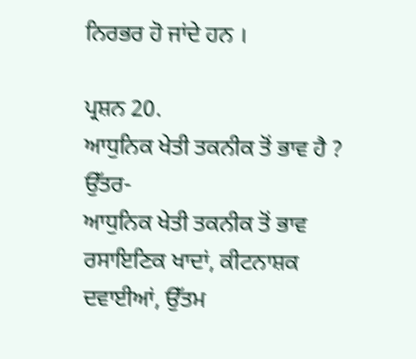ਨਿਰਭਰ ਹੋ ਜਾਂਦੇ ਹਨ ।

ਪ੍ਰਸ਼ਨ 20.
ਆਧੁਨਿਕ ਖੇਤੀ ਤਕਨੀਕ ਤੋਂ ਭਾਵ ਹੈ ?
ਉੱਤਰ-
ਆਧੁਨਿਕ ਖੇਤੀ ਤਕਨੀਕ ਤੋਂ ਭਾਵ ਰਸਾਇਣਿਕ ਖਾਦਾਂ, ਕੀਟਨਾਸ਼ਕ ਦਵਾਈਆਂ, ਉੱਤਮ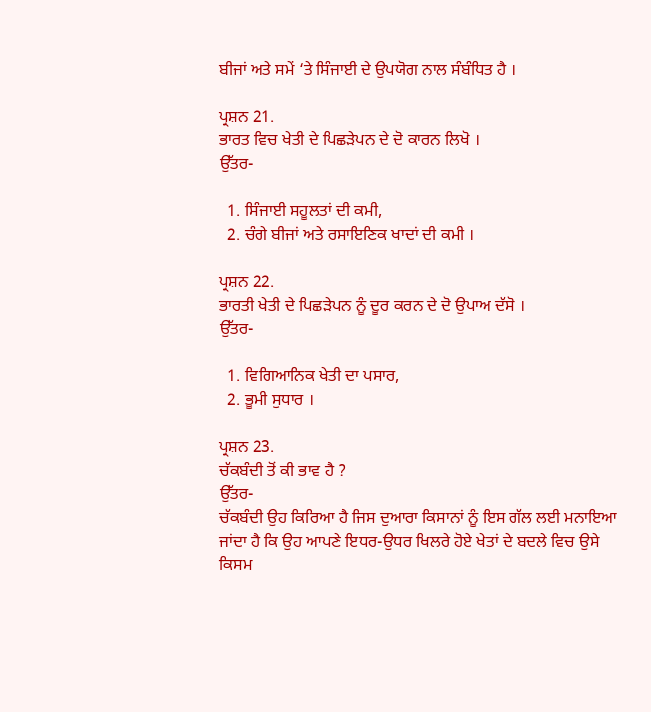ਬੀਜਾਂ ਅਤੇ ਸਮੇਂ ‘ਤੇ ਸਿੰਜਾਈ ਦੇ ਉਪਯੋਗ ਨਾਲ ਸੰਬੰਧਿਤ ਹੈ ।

ਪ੍ਰਸ਼ਨ 21.
ਭਾਰਤ ਵਿਚ ਖੇਤੀ ਦੇ ਪਿਛੜੇਪਨ ਦੇ ਦੋ ਕਾਰਨ ਲਿਖੋ ।
ਉੱਤਰ-

  1. ਸਿੰਜਾਈ ਸਹੂਲਤਾਂ ਦੀ ਕਮੀ,
  2. ਚੰਗੇ ਬੀਜਾਂ ਅਤੇ ਰਸਾਇਣਿਕ ਖਾਦਾਂ ਦੀ ਕਮੀ ।

ਪ੍ਰਸ਼ਨ 22.
ਭਾਰਤੀ ਖੇਤੀ ਦੇ ਪਿਛੜੇਪਨ ਨੂੰ ਦੂਰ ਕਰਨ ਦੇ ਦੋ ਉਪਾਅ ਦੱਸੋ ।
ਉੱਤਰ-

  1. ਵਿਗਿਆਨਿਕ ਖੇਤੀ ਦਾ ਪਸਾਰ,
  2. ਭੂਮੀ ਸੁਧਾਰ ।

ਪ੍ਰਸ਼ਨ 23.
ਚੱਕਬੰਦੀ ਤੋਂ ਕੀ ਭਾਵ ਹੈ ?
ਉੱਤਰ-
ਚੱਕਬੰਦੀ ਉਹ ਕਿਰਿਆ ਹੈ ਜਿਸ ਦੁਆਰਾ ਕਿਸਾਨਾਂ ਨੂੰ ਇਸ ਗੱਲ ਲਈ ਮਨਾਇਆ ਜਾਂਦਾ ਹੈ ਕਿ ਉਹ ਆਪਣੇ ਇਧਰ-ਉਧਰ ਖਿਲਰੇ ਹੋਏ ਖੇਤਾਂ ਦੇ ਬਦਲੇ ਵਿਚ ਉਸੇ ਕਿਸਮ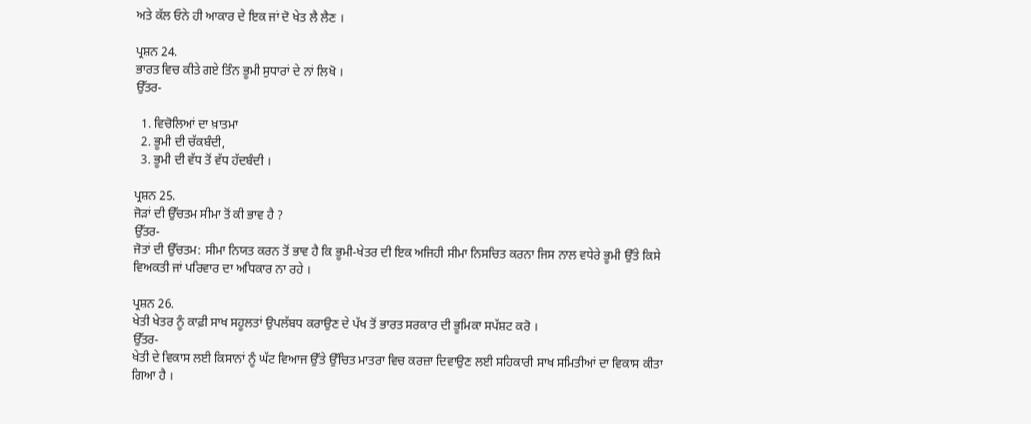ਅਤੇ ਕੱਲ ਓਨੇ ਹੀ ਆਕਾਰ ਦੇ ਇਕ ਜਾਂ ਦੋ ਖੇਤ ਲੈ ਲੈਣ ।

ਪ੍ਰਸ਼ਨ 24.
ਭਾਰਤ ਵਿਚ ਕੀਤੇ ਗਏ ਤਿੰਨ ਭੂਮੀ ਸੁਧਾਰਾਂ ਦੇ ਨਾਂ ਲਿਖੋ ।
ਉੱਤਰ-

  1. ਵਿਚੋਲਿਆਂ ਦਾ ਖ਼ਾਤਮਾ
  2. ਭੂਮੀ ਦੀ ਚੱਕਬੰਦੀ,
  3. ਭੂਮੀ ਦੀ ਵੱਧ ਤੋਂ ਵੱਧ ਹੱਦਬੰਦੀ ।

ਪ੍ਰਸ਼ਨ 25.
ਜੋੜਾਂ ਦੀ ਉੱਚਤਮ ਸੀਮਾ ਤੋਂ ਕੀ ਭਾਵ ਹੈ ?
ਉੱਤਰ-
ਜੋਤਾਂ ਦੀ ਉੱਚਤਮ: ਸੀਮਾ ਨਿਯਤ ਕਰਨ ਤੋਂ ਭਾਵ ਹੈ ਕਿ ਭੂਮੀ-ਖੇਤਰ ਦੀ ਇਕ ਅਜਿਹੀ ਸੀਮਾ ਨਿਸਚਿਤ ਕਰਨਾ ਜਿਸ ਨਾਲ ਵਧੇਰੇ ਭੂਮੀ ਉੱਤੇ ਕਿਸੇ ਵਿਅਕਤੀ ਜਾਂ ਪਰਿਵਾਰ ਦਾ ਅਧਿਕਾਰ ਨਾ ਰਹੇ ।

ਪ੍ਰਸ਼ਨ 26.
ਖੇਤੀ ਖੇਤਰ ਨੂੰ ਕਾਫ਼ੀ ਸਾਖ ਸਹੂਲਤਾਂ ਉਪਲੱਬਧ ਕਰਾਉਣ ਦੇ ਪੱਖ ਤੋਂ ਭਾਰਤ ਸਰਕਾਰ ਦੀ ਭੂਮਿਕਾ ਸਪੱਸ਼ਟ ਕਰੋ ।
ਉੱਤਰ-
ਖੇਤੀ ਦੇ ਵਿਕਾਸ ਲਈ ਕਿਸਾਨਾਂ ਨੂੰ ਘੱਟ ਵਿਆਜ ਉੱਤੇ ਉੱਚਿਤ ਮਾਤਰਾ ਵਿਚ ਕਰਜ਼ਾ ਦਿਵਾਉਣ ਲਈ ਸਹਿਕਾਰੀ ਸਾਖ ਸਮਿਤੀਆਂ ਦਾ ਵਿਕਾਸ ਕੀਤਾ ਗਿਆ ਹੈ ।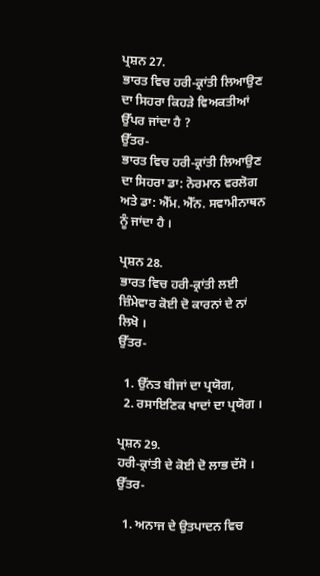ਪ੍ਰਸ਼ਨ 27.
ਭਾਰਤ ਵਿਚ ਹਰੀ-ਕ੍ਰਾਂਤੀ ਲਿਆਉਣ ਦਾ ਸਿਹਰਾ ਕਿਹੜੇ ਵਿਅਕਤੀਆਂ ਉੱਪਰ ਜਾਂਦਾ ਹੈ ?
ਉੱਤਰ-
ਭਾਰਤ ਵਿਚ ਹਰੀ-ਕ੍ਰਾਂਤੀ ਲਿਆਉਣ ਦਾ ਸਿਹਰਾ ਡਾ: ਨੋਰਮਾਨ ਵਰਲੋਗ ਅਤੇ ਡਾ: ਐੱਮ. ਐੱਨ. ਸਵਾਮੀਨਾਥਨ ਨੂੰ ਜਾਂਦਾ ਹੈ ।

ਪ੍ਰਸ਼ਨ 28.
ਭਾਰਤ ਵਿਚ ਹਰੀ-ਕ੍ਰਾਂਤੀ ਲਈ ਜ਼ਿੰਮੇਵਾਰ ਕੋਈ ਦੋ ਕਾਰਨਾਂ ਦੇ ਨਾਂ ਲਿਖੋ ।
ਉੱਤਰ-

  1. ਉੱਨਤ ਬੀਜਾਂ ਦਾ ਪ੍ਰਯੋਗ,
  2. ਰਸਾਇਣਿਕ ਖਾਦਾਂ ਦਾ ਪ੍ਰਯੋਗ ।

ਪ੍ਰਸ਼ਨ 29.
ਹਰੀ-ਕ੍ਰਾਂਤੀ ਦੇ ਕੋਈ ਦੋ ਲਾਭ ਦੱਸੋ ।
ਉੱਤਰ-

  1. ਅਨਾਜ ਦੇ ਉਤਪਾਦਨ ਵਿਚ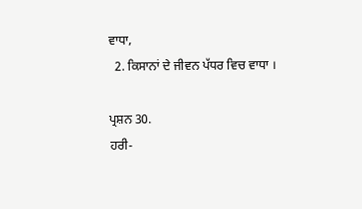ਵਾਧਾ,
  2. ਕਿਸਾਨਾਂ ਦੇ ਜੀਵਨ ਪੱਧਰ ਵਿਚ ਵਾਧਾ ।

ਪ੍ਰਸ਼ਨ 30.
ਹਰੀ-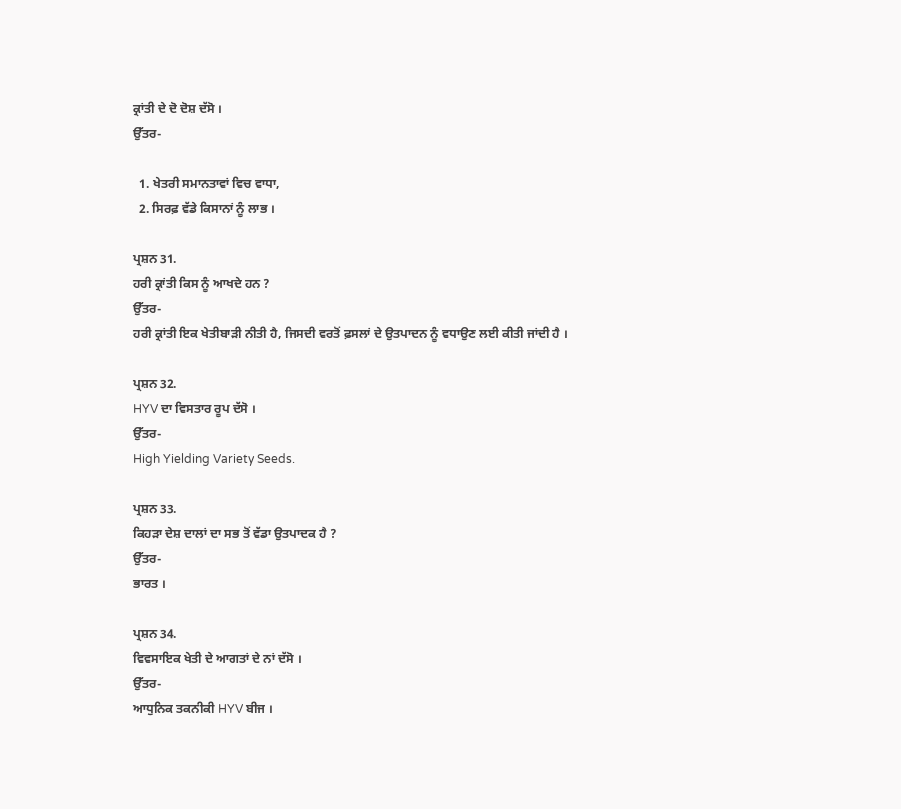ਕ੍ਰਾਂਤੀ ਦੇ ਦੋ ਦੋਸ਼ ਦੱਸੋ ।
ਉੱਤਰ-

  1. ਖੇਤਰੀ ਸਮਾਨਤਾਵਾਂ ਵਿਚ ਵਾਧਾ,
  2. ਸਿਰਫ਼ ਵੱਡੇ ਕਿਸਾਨਾਂ ਨੂੰ ਲਾਭ ।

ਪ੍ਰਸ਼ਨ 31.
ਹਰੀ ਕ੍ਰਾਂਤੀ ਕਿਸ ਨੂੰ ਆਖਦੇ ਹਨ ?
ਉੱਤਰ-
ਹਰੀ ਕ੍ਰਾਂਤੀ ਇਕ ਖੇਤੀਬਾੜੀ ਨੀਤੀ ਹੈ, ਜਿਸਦੀ ਵਰਤੋਂ ਫ਼ਸਲਾਂ ਦੇ ਉਤਪਾਦਨ ਨੂੰ ਵਧਾਉਣ ਲਈ ਕੀਤੀ ਜਾਂਦੀ ਹੈ ।

ਪ੍ਰਸ਼ਨ 32.
HYV ਦਾ ਵਿਸਤਾਰ ਰੂਪ ਦੱਸੋ ।
ਉੱਤਰ-
High Yielding Variety Seeds.

ਪ੍ਰਸ਼ਨ 33.
ਕਿਹੜਾ ਦੇਸ਼ ਦਾਲਾਂ ਦਾ ਸਭ ਤੋਂ ਵੱਡਾ ਉਤਪਾਦਕ ਹੈ ?
ਉੱਤਰ-
ਭਾਰਤ ।

ਪ੍ਰਸ਼ਨ 34.
ਵਿਵਸਾਇਕ ਖੇਤੀ ਦੇ ਆਗਤਾਂ ਦੇ ਨਾਂ ਦੱਸੋ ।
ਉੱਤਰ-
ਆਧੁਨਿਕ ਤਕਨੀਕੀ HYV ਬੀਜ ।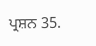ਪ੍ਰਸ਼ਨ 35.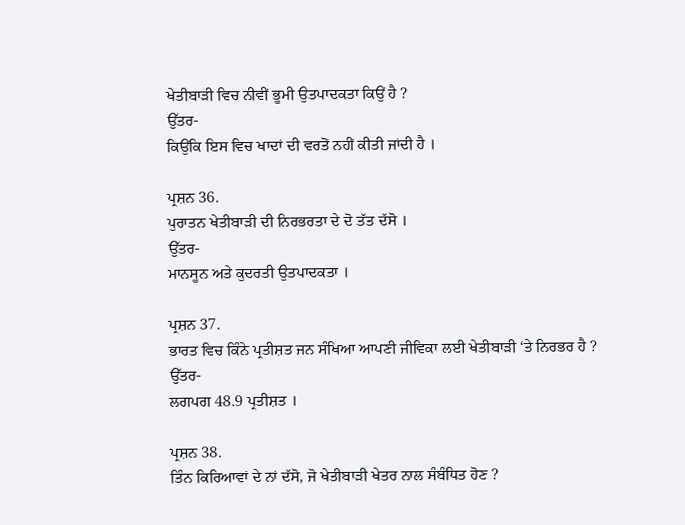ਖੇਤੀਬਾੜੀ ਵਿਚ ਨੀਵੀਂ ਭੂਮੀ ਉਤਪਾਦਕਤਾ ਕਿਉਂ ਹੈ ?
ਉੱਤਰ-
ਕਿਉਂਕਿ ਇਸ ਵਿਚ ਖਾਦਾਂ ਦੀ ਵਰਤੋਂ ਨਹੀਂ ਕੀਤੀ ਜਾਂਦੀ ਹੈ ।

ਪ੍ਰਸ਼ਨ 36.
ਪੁਰਾਤਨ ਖੇਤੀਬਾੜੀ ਦੀ ਨਿਰਭਰਤਾ ਦੇ ਦੋ ਤੱਤ ਦੱਸੋ ।
ਉੱਤਰ-
ਮਾਨਸੂਨ ਅਤੇ ਕੁਦਰਤੀ ਉਤਪਾਦਕਤਾ ।

ਪ੍ਰਸ਼ਨ 37.
ਭਾਰਤ ਵਿਚ ਕਿੰਨੇ ਪ੍ਰਤੀਸ਼ਤ ਜਨ ਸੰਖਿਆ ਆਪਣੀ ਜੀਵਿਕਾ ਲਈ ਖੇਤੀਬਾੜੀ ‘ਤੇ ਨਿਰਭਰ ਹੈ ?
ਉੱਤਰ-
ਲਗਪਗ 48.9 ਪ੍ਰਤੀਸ਼ਤ ।

ਪ੍ਰਸ਼ਨ 38.
ਤਿੰਨ ਕਿਰਿਆਵਾਂ ਦੇ ਨਾਂ ਦੱਸੋ, ਜੋ ਖੇਤੀਬਾੜੀ ਖੇਤਰ ਨਾਲ ਸੰਬੰਧਿਤ ਹੋਣ ?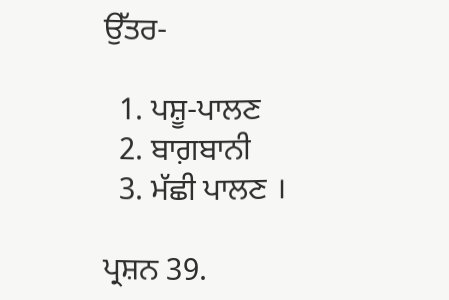ਉੱਤਰ-

  1. ਪਸ਼ੂ-ਪਾਲਣ
  2. ਬਾਗ਼ਬਾਨੀ
  3. ਮੱਛੀ ਪਾਲਣ ।

ਪ੍ਰਸ਼ਨ 39.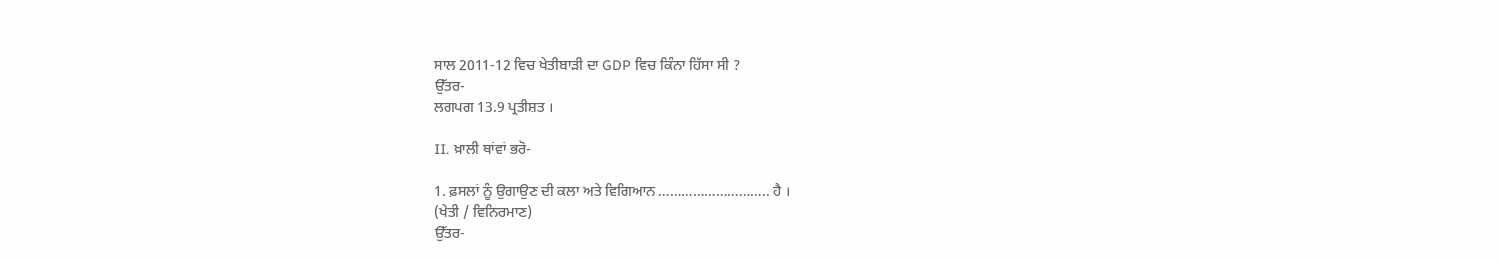ਸਾਲ 2011-12 ਵਿਚ ਖੇਤੀਬਾੜੀ ਦਾ GDP ਵਿਚ ਕਿੰਨਾ ਹਿੱਸਾ ਸੀ ?
ਉੱਤਰ-
ਲਗਪਗ 13.9 ਪ੍ਰਤੀਸ਼ਤ ।

II. ਖ਼ਾਲੀ ਥਾਂਵਾਂ ਭਰੋ-

1. ਫ਼ਸਲਾਂ ਨੂੰ ਉਗਾਉਣ ਦੀ ਕਲਾ ਅਤੇ ਵਿਗਿਆਨ ……………………….. ਹੈ ।
(ਖੇਤੀ / ਵਿਨਿਰਮਾਣ)
ਉੱਤਰ-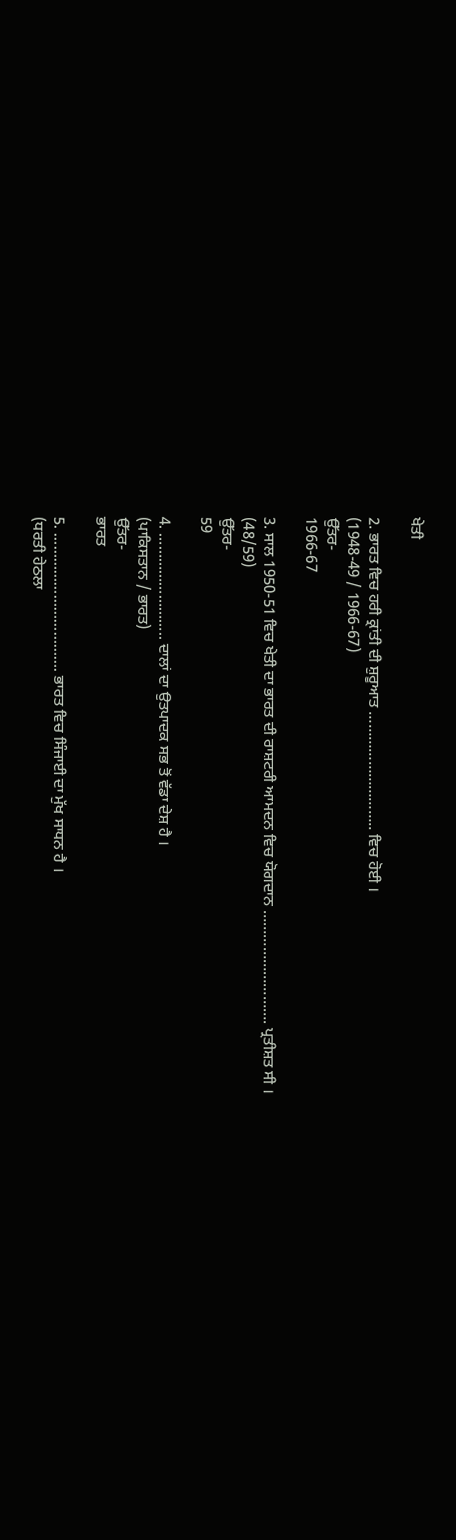ਖੇਤੀ

2. ਭਾਰਤ ਵਿਚ ਹਰੀ ਕ੍ਰਾਂਤੀ ਦੀ ਸ਼ੁਰੂਆਤ ……………………….. ਵਿਚ ਹੋਈ ।
(1948-49 / 1966-67)
ਉੱਤਰ-
1966-67

3. ਸਾਲ 1950-51 ਵਿਚ ਖੇਤੀ ਦਾ ਭਾਰਤ ਦੀ ਰਾਸ਼ਟਰੀ ਆਮਦਨ ਵਿਚ ਯੋਗਦਾਨ ………………………. ਪ੍ਰਤੀਸ਼ਤ ਸੀ ।
(48/59)
ਉੱਤਰ-
59

4. …………………….. ਦਾਲਾਂ ਦਾ ਉਤਪਾਦਕ ਸਭ ਤੋਂ ਵੱਡਾ ਦੇਸ਼ ਹੈ ।
(ਪਾਕਿਸਤਾਨ / ਭਾਰਤ)
ਉੱਤਰ-
ਭਾਰਤ

5. ……………………………. ਭਾਰਤ ਵਿਚ ਸਿੰਜਾਈ ਦਾ ਮੁੱਖ ਸਾਧਨ ਹੈ ।
(ਧਰਤੀ ਹੇਠਲਾ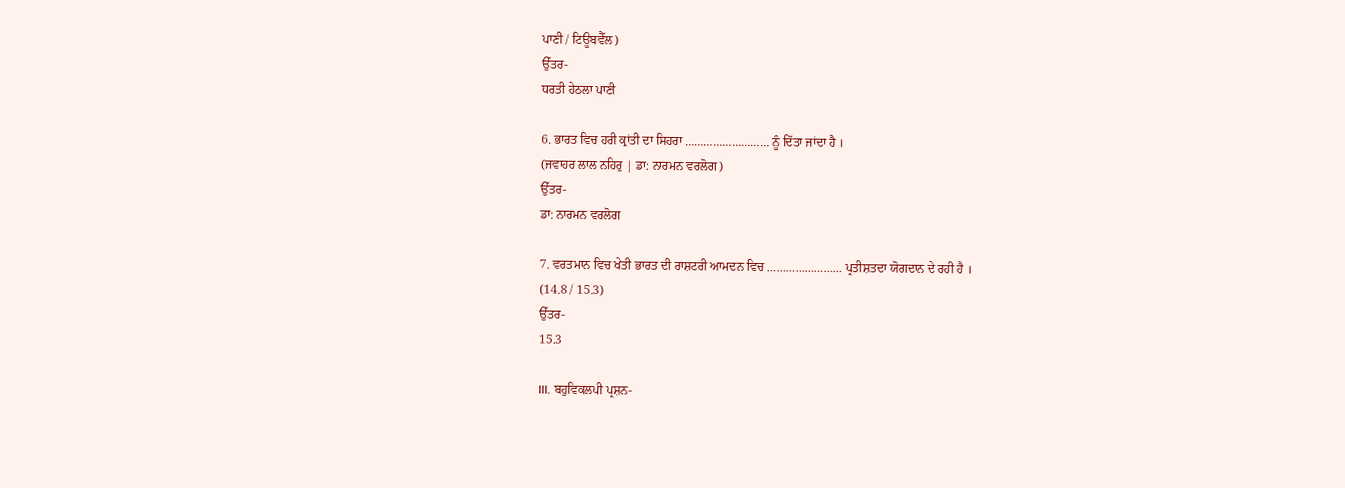ਪਾਣੀ / ਟਿਊਬਵੈੱਲ)
ਉੱਤਰ-
ਧਰਤੀ ਹੇਠਲਾ ਪਾਣੀ

6. ਭਾਰਤ ਵਿਚ ਹਰੀ ਕ੍ਰਾਂਤੀ ਦਾ ਸਿਹਰਾ ……………………… ਨੂੰ ਦਿੱਤਾ ਜਾਂਦਾ ਹੈ ।
(ਜਵਾਹਰ ਲਾਲ ਨਹਿਰੁ | ਡਾ: ਨਾਰਮਨ ਵਰਲੋਗ)
ਉੱਤਰ-
ਡਾ: ਨਾਰਮਨ ਵਰਲੋਗ

7. ਵਰਤਮਾਨ ਵਿਚ ਖੇਤੀ ਭਾਰਤ ਦੀ ਰਾਸ਼ਟਰੀ ਆਮਦਨ ਵਿਚ …………………… ਪ੍ਰਤੀਸ਼ਤਦਾ ਯੋਗਦਾਨ ਦੇ ਰਹੀ ਹੈ ।
(14.8 / 15.3)
ਉੱਤਰ-
15.3

III. ਬਹੁਵਿਕਲਪੀ ਪ੍ਰਸ਼ਨ-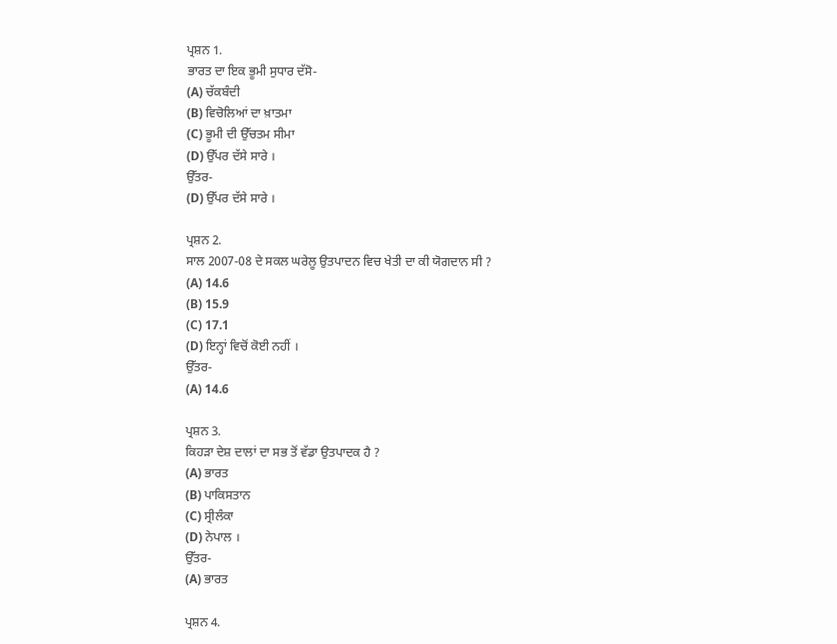ਪ੍ਰਸ਼ਨ 1.
ਭਾਰਤ ਦਾ ਇਕ ਭੂਮੀ ਸੁਧਾਰ ਦੱਸੋ-
(A) ਚੱਕਬੰਦੀ
(B) ਵਿਚੋਲਿਆਂ ਦਾ ਖ਼ਾਤਮਾ
(C) ਭੂਮੀ ਦੀ ਉੱਚਤਮ ਸੀਮਾ
(D) ਉੱਪਰ ਦੱਸੇ ਸਾਰੇ ।
ਉੱਤਰ-
(D) ਉੱਪਰ ਦੱਸੇ ਸਾਰੇ ।

ਪ੍ਰਸ਼ਨ 2.
ਸਾਲ 2007-08 ਦੇ ਸਕਲ ਘਰੇਲੂ ਉਤਪਾਦਨ ਵਿਚ ਖੇਤੀ ਦਾ ਕੀ ਯੋਗਦਾਨ ਸੀ ?
(A) 14.6
(B) 15.9
(C) 17.1
(D) ਇਨ੍ਹਾਂ ਵਿਚੋਂ ਕੋਈ ਨਹੀਂ ।
ਉੱਤਰ-
(A) 14.6

ਪ੍ਰਸ਼ਨ 3.
ਕਿਹੜਾ ਦੇਸ਼ ਦਾਲਾਂ ਦਾ ਸਭ ਤੋਂ ਵੱਡਾ ਉਤਪਾਦਕ ਹੈ ?
(A) ਭਾਰਤ
(B) ਪਾਕਿਸਤਾਨ
(C) ਸ੍ਰੀਲੰਕਾ
(D) ਨੇਪਾਲ ।
ਉੱਤਰ-
(A) ਭਾਰਤ

ਪ੍ਰਸ਼ਨ 4.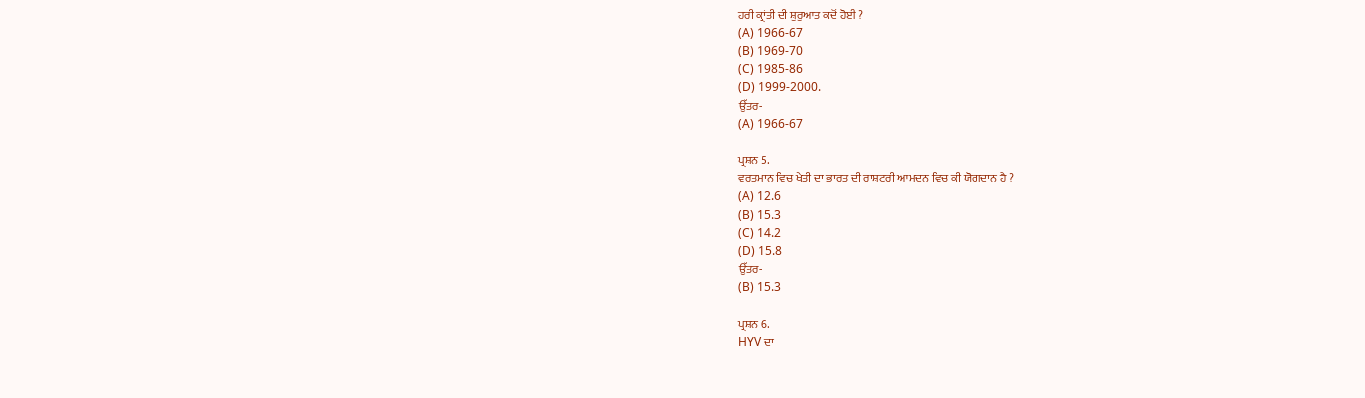ਹਰੀ ਕ੍ਰਾਂਤੀ ਦੀ ਸ਼ੁਰੁਆਤ ਕਦੋਂ ਹੋਈ ?
(A) 1966-67
(B) 1969-70
(C) 1985-86
(D) 1999-2000.
ਉੱਤਰ-
(A) 1966-67

ਪ੍ਰਸ਼ਨ 5.
ਵਰਤਮਾਨ ਵਿਚ ਖੇਤੀ ਦਾ ਭਾਰਤ ਦੀ ਰਾਸ਼ਟਰੀ ਆਮਦਨ ਵਿਚ ਕੀ ਯੋਗਦਾਨ ਹੈ ?
(A) 12.6
(B) 15.3
(C) 14.2
(D) 15.8
ਉੱਤਰ-
(B) 15.3

ਪ੍ਰਸ਼ਨ 6.
HYV ਦਾ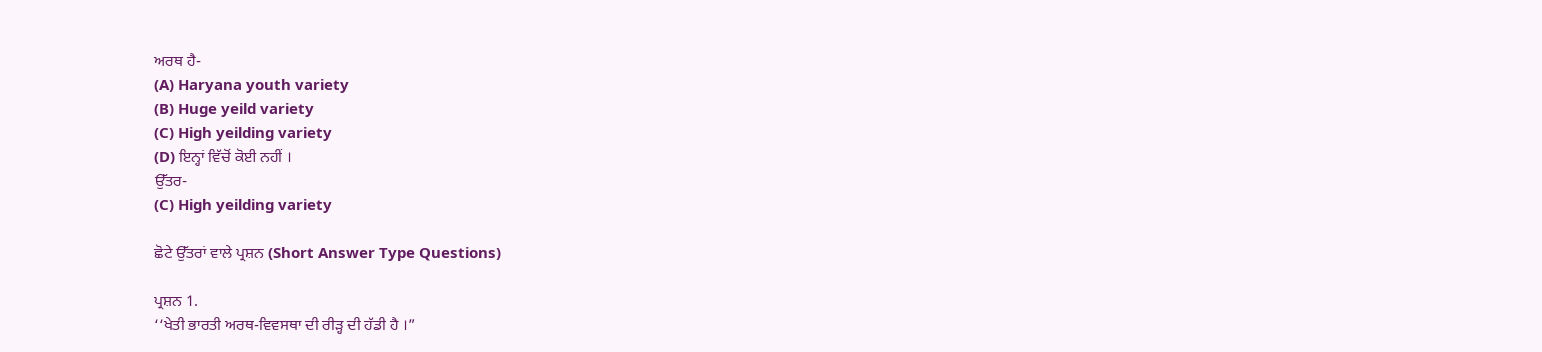ਅਰਥ ਹੈ-
(A) Haryana youth variety
(B) Huge yeild variety
(C) High yeilding variety
(D) ਇਨ੍ਹਾਂ ਵਿੱਚੋਂ ਕੋਈ ਨਹੀਂ ।
ਉੱਤਰ-
(C) High yeilding variety

ਛੋਟੇ ਉੱਤਰਾਂ ਵਾਲੇ ਪ੍ਰਸ਼ਨ (Short Answer Type Questions)

ਪ੍ਰਸ਼ਨ 1.
‘‘ਖੇਤੀ ਭਾਰਤੀ ਅਰਥ-ਵਿਵਸਥਾ ਦੀ ਰੀੜ੍ਹ ਦੀ ਹੱਡੀ ਹੈ ।”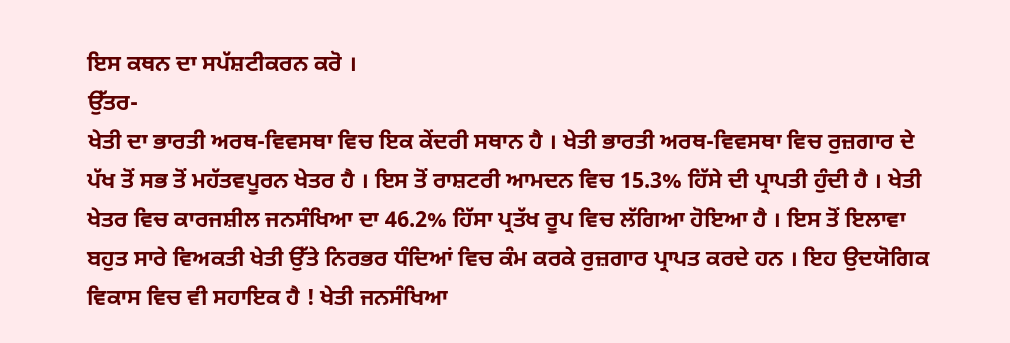ਇਸ ਕਥਨ ਦਾ ਸਪੱਸ਼ਟੀਕਰਨ ਕਰੋ ।
ਉੱਤਰ-
ਖੇਤੀ ਦਾ ਭਾਰਤੀ ਅਰਥ-ਵਿਵਸਥਾ ਵਿਚ ਇਕ ਕੇਂਦਰੀ ਸਥਾਨ ਹੈ । ਖੇਤੀ ਭਾਰਤੀ ਅਰਥ-ਵਿਵਸਥਾ ਵਿਚ ਰੁਜ਼ਗਾਰ ਦੇ ਪੱਖ ਤੋਂ ਸਭ ਤੋਂ ਮਹੱਤਵਪੂਰਨ ਖੇਤਰ ਹੈ । ਇਸ ਤੋਂ ਰਾਸ਼ਟਰੀ ਆਮਦਨ ਵਿਚ 15.3% ਹਿੱਸੇ ਦੀ ਪ੍ਰਾਪਤੀ ਹੁੰਦੀ ਹੈ । ਖੇਤੀ ਖੇਤਰ ਵਿਚ ਕਾਰਜਸ਼ੀਲ ਜਨਸੰਖਿਆ ਦਾ 46.2% ਹਿੱਸਾ ਪ੍ਰਤੱਖ ਰੂਪ ਵਿਚ ਲੱਗਿਆ ਹੋਇਆ ਹੈ । ਇਸ ਤੋਂ ਇਲਾਵਾ ਬਹੁਤ ਸਾਰੇ ਵਿਅਕਤੀ ਖੇਤੀ ਉੱਤੇ ਨਿਰਭਰ ਧੰਦਿਆਂ ਵਿਚ ਕੰਮ ਕਰਕੇ ਰੁਜ਼ਗਾਰ ਪ੍ਰਾਪਤ ਕਰਦੇ ਹਨ । ਇਹ ਉਦਯੋਗਿਕ ਵਿਕਾਸ ਵਿਚ ਵੀ ਸਹਾਇਕ ਹੈ ! ਖੇਤੀ ਜਨਸੰਖਿਆ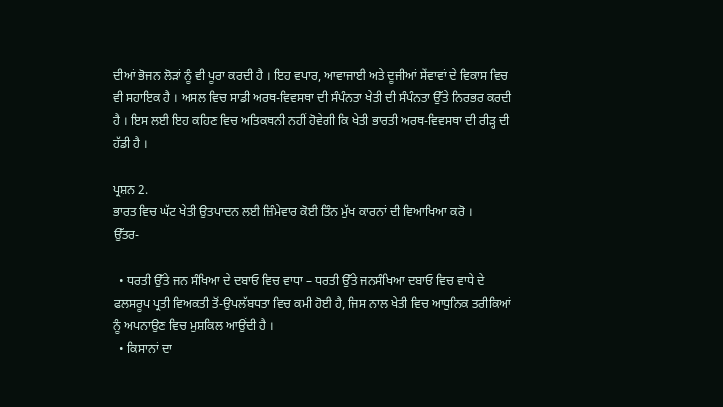ਦੀਆਂ ਭੋਜਨ ਲੋੜਾਂ ਨੂੰ ਵੀ ਪੂਰਾ ਕਰਦੀ ਹੈ । ਇਹ ਵਪਾਰ, ਆਵਾਜਾਈ ਅਤੇ ਦੂਜੀਆਂ ਸੇਂਵਾਵਾਂ ਦੇ ਵਿਕਾਸ ਵਿਚ ਵੀ ਸਹਾਇਕ ਹੈ । ਅਸਲ ਵਿਚ ਸਾਡੀ ਅਰਥ-ਵਿਵਸਥਾ ਦੀ ਸੰਪੰਨਤਾ ਖੇਤੀ ਦੀ ਸੰਪੰਨਤਾ ਉੱਤੇ ਨਿਰਭਰ ਕਰਦੀ ਹੈ । ਇਸ ਲਈ ਇਹ ਕਹਿਣ ਵਿਚ ਅਤਿਕਥਨੀ ਨਹੀਂ ਹੋਵੇਗੀ ਕਿ ਖੇਤੀ ਭਾਰਤੀ ਅਰਥ-ਵਿਵਸਥਾ ਦੀ ਰੀੜ੍ਹ ਦੀ ਹੱਡੀ ਹੈ ।

ਪ੍ਰਸ਼ਨ 2.
ਭਾਰਤ ਵਿਚ ਘੱਟ ਖੇਤੀ ਉਤਪਾਦਨ ਲਈ ਜ਼ਿੰਮੇਵਾਰ ਕੋਈ ਤਿੰਨ ਮੁੱਖ ਕਾਰਨਾਂ ਦੀ ਵਿਆਖਿਆ ਕਰੋ ।
ਉੱਤਰ-

  • ਧਰਤੀ ਉੱਤੇ ਜਨ ਸੰਖਿਆ ਦੇ ਦਬਾਓ ਵਿਚ ਵਾਧਾ – ਧਰਤੀ ਉੱਤੇ ਜਨਸੰਖਿਆ ਦਬਾਓ ਵਿਚ ਵਾਧੇ ਦੇ ਫਲਸਰੂਪ ਪ੍ਰਤੀ ਵਿਅਕਤੀ ਤੋਂ-ਉਪਲੱਬਧਤਾ ਵਿਚ ਕਮੀ ਹੋਈ ਹੈ, ਜਿਸ ਨਾਲ ਖੇਤੀ ਵਿਚ ਆਧੁਨਿਕ ਤਰੀਕਿਆਂ ਨੂੰ ਅਪਨਾਉਣ ਵਿਚ ਮੁਸ਼ਕਿਲ ਆਉਂਦੀ ਹੈ ।
  • ਕਿਸਾਨਾਂ ਦਾ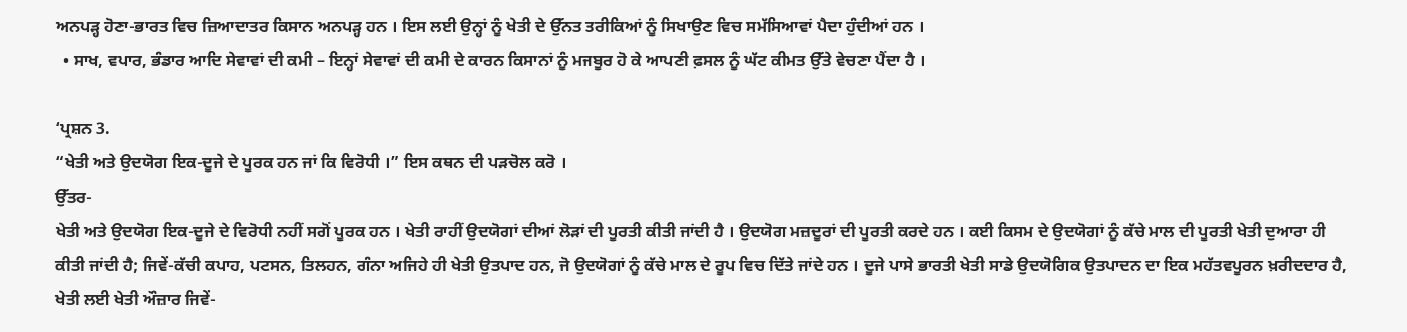ਅਨਪੜ੍ਹ ਹੋਣਾ-ਭਾਰਤ ਵਿਚ ਜ਼ਿਆਦਾਤਰ ਕਿਸਾਨ ਅਨਪੜ੍ਹ ਹਨ । ਇਸ ਲਈ ਉਨ੍ਹਾਂ ਨੂੰ ਖੇਤੀ ਦੇ ਉੱਨਤ ਤਰੀਕਿਆਂ ਨੂੰ ਸਿਖਾਉਣ ਵਿਚ ਸਮੱਸਿਆਵਾਂ ਪੈਦਾ ਹੁੰਦੀਆਂ ਹਨ ।
  • ਸਾਖ, ਵਪਾਰ, ਭੰਡਾਰ ਆਦਿ ਸੇਵਾਵਾਂ ਦੀ ਕਮੀ – ਇਨ੍ਹਾਂ ਸੇਵਾਵਾਂ ਦੀ ਕਮੀ ਦੇ ਕਾਰਨ ਕਿਸਾਨਾਂ ਨੂੰ ਮਜਬੂਰ ਹੋ ਕੇ ਆਪਣੀ ਫ਼ਸਲ ਨੂੰ ਘੱਟ ਕੀਮਤ ਉੱਤੇ ਵੇਚਣਾ ਪੈਂਦਾ ਹੈ ।

‘ਪ੍ਰਸ਼ਨ 3.
“ਖੇਤੀ ਅਤੇ ਉਦਯੋਗ ਇਕ-ਦੂਜੇ ਦੇ ਪੂਰਕ ਹਨ ਜਾਂ ਕਿ ਵਿਰੋਧੀ ।” ਇਸ ਕਥਨ ਦੀ ਪੜਚੋਲ ਕਰੋ ।
ਉੱਤਰ-
ਖੇਤੀ ਅਤੇ ਉਦਯੋਗ ਇਕ-ਦੂਜੇ ਦੇ ਵਿਰੋਧੀ ਨਹੀਂ ਸਗੋਂ ਪੂਰਕ ਹਨ । ਖੇਤੀ ਰਾਹੀਂ ਉਦਯੋਗਾਂ ਦੀਆਂ ਲੋੜਾਂ ਦੀ ਪੂਰਤੀ ਕੀਤੀ ਜਾਂਦੀ ਹੈ । ਉਦਯੋਗ ਮਜ਼ਦੂਰਾਂ ਦੀ ਪੂਰਤੀ ਕਰਦੇ ਹਨ । ਕਈ ਕਿਸਮ ਦੇ ਉਦਯੋਗਾਂ ਨੂੰ ਕੱਚੇ ਮਾਲ ਦੀ ਪੂਰਤੀ ਖੇਤੀ ਦੁਆਰਾ ਹੀ ਕੀਤੀ ਜਾਂਦੀ ਹੈ; ਜਿਵੇਂ-ਕੱਚੀ ਕਪਾਹ, ਪਟਸਨ, ਤਿਲਹਨ, ਗੰਨਾ ਅਜਿਹੇ ਹੀ ਖੇਤੀ ਉਤਪਾਦ ਹਨ, ਜੋ ਉਦਯੋਗਾਂ ਨੂੰ ਕੱਚੇ ਮਾਲ ਦੇ ਰੂਪ ਵਿਚ ਦਿੱਤੇ ਜਾਂਦੇ ਹਨ । ਦੂਜੇ ਪਾਸੇ ਭਾਰਤੀ ਖੇਤੀ ਸਾਡੇ ਉਦਯੋਗਿਕ ਉਤਪਾਦਨ ਦਾ ਇਕ ਮਹੱਤਵਪੂਰਨ ਖ਼ਰੀਦਦਾਰ ਹੈ, ਖੇਤੀ ਲਈ ਖੇਤੀ ਔਜ਼ਾਰ ਜਿਵੇਂ-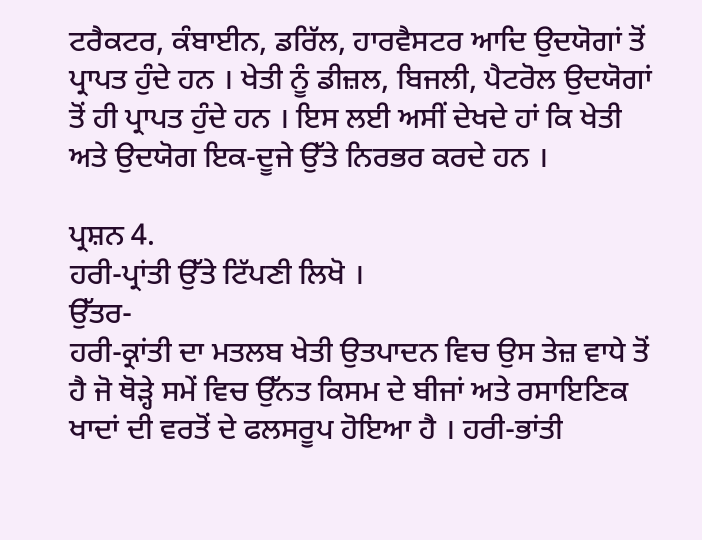ਟਰੈਕਟਰ, ਕੰਬਾਈਨ, ਡਰਿੱਲ, ਹਾਰਵੈਸਟਰ ਆਦਿ ਉਦਯੋਗਾਂ ਤੋਂ ਪ੍ਰਾਪਤ ਹੁੰਦੇ ਹਨ । ਖੇਤੀ ਨੂੰ ਡੀਜ਼ਲ, ਬਿਜਲੀ, ਪੈਟਰੋਲ ਉਦਯੋਗਾਂ ਤੋਂ ਹੀ ਪ੍ਰਾਪਤ ਹੁੰਦੇ ਹਨ । ਇਸ ਲਈ ਅਸੀਂ ਦੇਖਦੇ ਹਾਂ ਕਿ ਖੇਤੀ ਅਤੇ ਉਦਯੋਗ ਇਕ-ਦੂਜੇ ਉੱਤੇ ਨਿਰਭਰ ਕਰਦੇ ਹਨ ।

ਪ੍ਰਸ਼ਨ 4.
ਹਰੀ-ਪ੍ਰਾਂਤੀ ਉੱਤੇ ਟਿੱਪਣੀ ਲਿਖੋ ।
ਉੱਤਰ-
ਹਰੀ-ਕ੍ਰਾਂਤੀ ਦਾ ਮਤਲਬ ਖੇਤੀ ਉਤਪਾਦਨ ਵਿਚ ਉਸ ਤੇਜ਼ ਵਾਧੇ ਤੋਂ ਹੈ ਜੋ ਥੋੜ੍ਹੇ ਸਮੇਂ ਵਿਚ ਉੱਨਤ ਕਿਸਮ ਦੇ ਬੀਜਾਂ ਅਤੇ ਰਸਾਇਣਿਕ ਖਾਦਾਂ ਦੀ ਵਰਤੋਂ ਦੇ ਫਲਸਰੂਪ ਹੋਇਆ ਹੈ । ਹਰੀ-ਭਾਂਤੀ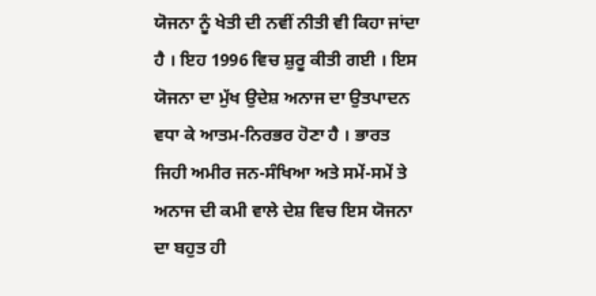ਯੋਜਨਾ ਨੂੰ ਖੇਤੀ ਦੀ ਨਵੀਂ ਨੀਤੀ ਵੀ ਕਿਹਾ ਜਾਂਦਾ ਹੈ । ਇਹ 1996 ਵਿਚ ਸ਼ੁਰੂ ਕੀਤੀ ਗਈ । ਇਸ ਯੋਜਨਾ ਦਾ ਮੁੱਖ ਉਦੇਸ਼ ਅਨਾਜ ਦਾ ਉਤਪਾਦਨ ਵਧਾ ਕੇ ਆਤਮ-ਨਿਰਭਰ ਹੋਣਾ ਹੈ । ਭਾਰਤ ਜਿਹੀ ਅਮੀਰ ਜਨ-ਸੰਖਿਆ ਅਤੇ ਸਮੇਂ-ਸਮੇਂ ਤੇ ਅਨਾਜ ਦੀ ਕਮੀ ਵਾਲੇ ਦੇਸ਼ ਵਿਚ ਇਸ ਯੋਜਨਾ ਦਾ ਬਹੁਤ ਹੀ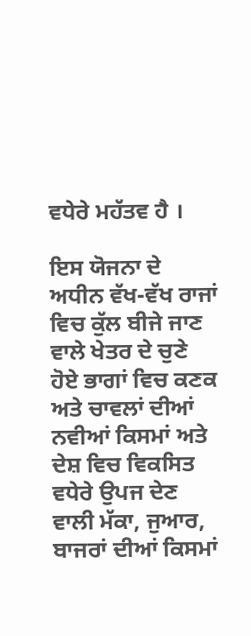ਵਧੇਰੇ ਮਹੱਤਵ ਹੈ ।

ਇਸ ਯੋਜਨਾ ਦੇ ਅਧੀਨ ਵੱਖ-ਵੱਖ ਰਾਜਾਂ ਵਿਚ ਕੁੱਲ ਬੀਜੇ ਜਾਣ ਵਾਲੇ ਖੇਤਰ ਦੇ ਚੁਣੇ ਹੋਏ ਭਾਗਾਂ ਵਿਚ ਕਣਕ ਅਤੇ ਚਾਵਲਾਂ ਦੀਆਂ ਨਵੀਆਂ ਕਿਸਮਾਂ ਅਤੇ ਦੇਸ਼ ਵਿਚ ਵਿਕਸਿਤ ਵਧੇਰੇ ਉਪਜ ਦੇਣ ਵਾਲੀ ਮੱਕਾ, ਜੁਆਰ, ਬਾਜਰਾਂ ਦੀਆਂ ਕਿਸਮਾਂ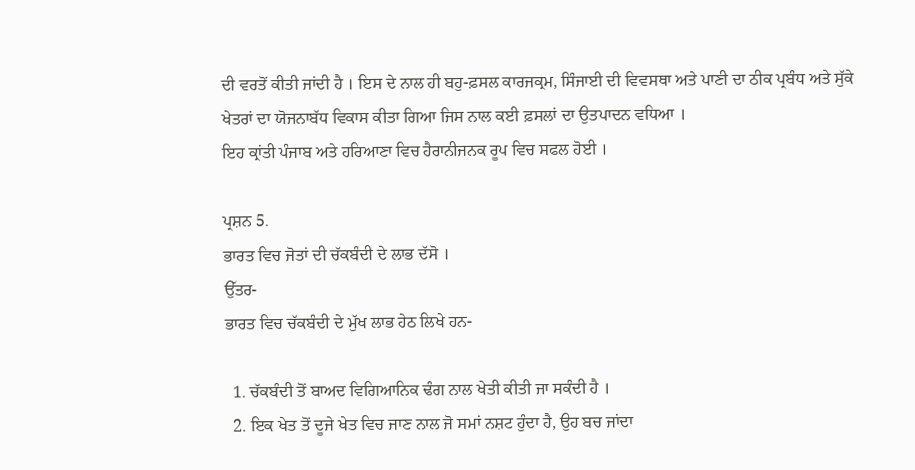ਦੀ ਵਰਤੋਂ ਕੀਤੀ ਜਾਂਦੀ ਹੈ । ਇਸ ਦੇ ਨਾਲ ਹੀ ਬਹੁ-ਫ਼ਸਲ ਕਾਰਜਕ੍ਰਮ, ਸਿੰਜਾਈ ਦੀ ਵਿਵਸਥਾ ਅਤੇ ਪਾਣੀ ਦਾ ਠੀਕ ਪ੍ਰਬੰਧ ਅਤੇ ਸੁੱਕੇ ਖੇਤਰਾਂ ਦਾ ਯੋਜਨਾਬੱਧ ਵਿਕਾਸ ਕੀਤਾ ਗਿਆ ਜਿਸ ਨਾਲ ਕਈ ਫ਼ਸਲਾਂ ਦਾ ਉਤਪਾਦਨ ਵਧਿਆ ।
ਇਹ ਕ੍ਰਾਂਤੀ ਪੰਜਾਬ ਅਤੇ ਹਰਿਆਣਾ ਵਿਚ ਹੈਰਾਨੀਜਨਕ ਰੂਪ ਵਿਚ ਸਫਲ ਹੋਈ ।

ਪ੍ਰਸ਼ਨ 5.
ਭਾਰਤ ਵਿਚ ਜੋਤਾਂ ਦੀ ਚੱਕਬੰਦੀ ਦੇ ਲਾਭ ਦੱਸੋ ।
ਉੱਤਰ-
ਭਾਰਤ ਵਿਚ ਚੱਕਬੰਦੀ ਦੇ ਮੁੱਖ ਲਾਭ ਹੇਠ ਲਿਖੇ ਹਨ-

  1. ਚੱਕਬੰਦੀ ਤੋਂ ਬਾਅਦ ਵਿਗਿਆਨਿਕ ਢੰਗ ਨਾਲ ਖੇਤੀ ਕੀਤੀ ਜਾ ਸਕੰਦੀ ਹੈ ।
  2. ਇਕ ਖੇਤ ਤੋਂ ਦੂਜੇ ਖੇਤ ਵਿਚ ਜਾਣ ਨਾਲ ਜੋ ਸਮਾਂ ਨਸ਼ਟ ਹੁੰਦਾ ਹੈ, ਉਹ ਬਚ ਜਾਂਦਾ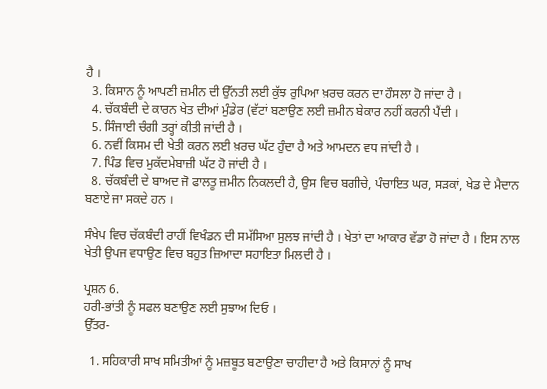ਹੈ ।
  3. ਕਿਸਾਨ ਨੂੰ ਆਪਣੀ ਜ਼ਮੀਨ ਦੀ ਉੱਨਤੀ ਲਈ ਕੁੱਝ ਰੁਪਿਆ ਖ਼ਰਚ ਕਰਨ ਦਾ ਹੌਸਲਾ ਹੋ ਜਾਂਦਾ ਹੈ ।
  4. ਚੱਕਬੰਦੀ ਦੇ ਕਾਰਨ ਖੇਤ ਦੀਆਂ ਮੁੰਡੇਰ (ਵੱਟਾਂ ਬਣਾਉਣ ਲਈ ਜ਼ਮੀਨ ਬੇਕਾਰ ਨਹੀਂ ਕਰਨੀ ਪੈਂਦੀ ।
  5. ਸਿੰਜਾਈ ਚੰਗੀ ਤਰ੍ਹਾਂ ਕੀਤੀ ਜਾਂਦੀ ਹੈ ।
  6. ਨਵੀਂ ਕਿਸਮ ਦੀ ਖੇਤੀ ਕਰਨ ਲਈ ਖ਼ਰਚ ਘੱਟ ਹੁੰਦਾ ਹੈ ਅਤੇ ਆਮਦਨ ਵਧ ਜਾਂਦੀ ਹੈ ।
  7. ਪਿੰਡ ਵਿਚ ਮੁਕੱਦਮੇਬਾਜ਼ੀ ਘੱਟ ਹੋ ਜਾਂਦੀ ਹੈ ।
  8. ਚੱਕਬੰਦੀ ਦੇ ਬਾਅਦ ਜੋ ਫਾਲਤੂ ਜ਼ਮੀਨ ਨਿਕਲਦੀ ਹੈ, ਉਸ ਵਿਚ ਬਗੀਚੇ, ਪੰਚਾਇਤ ਘਰ, ਸੜਕਾਂ, ਖੇਡ ਦੇ ਮੈਦਾਨ ਬਣਾਏ ਜਾ ਸਕਦੇ ਹਨ ।

ਸੰਖੇਪ ਵਿਚ ਚੱਕਬੰਦੀ ਰਾਹੀਂ ਵਿਖੰਡਨ ਦੀ ਸਮੱਸਿਆ ਸੁਲਝ ਜਾਂਦੀ ਹੈ । ਖੇਤਾਂ ਦਾ ਆਕਾਰ ਵੱਡਾ ਹੋ ਜਾਂਦਾ ਹੈ । ਇਸ ਨਾਲ ਖੇਤੀ ਉਪਜ ਵਧਾਉਣ ਵਿਚ ਬਹੁਤ ਜ਼ਿਆਦਾ ਸਹਾਇਤਾ ਮਿਲਦੀ ਹੈ ।

ਪ੍ਰਸ਼ਨ 6.
ਹਰੀ-ਭਾਂਤੀ ਨੂੰ ਸਫਲ ਬਣਾਉਣ ਲਈ ਸੁਝਾਅ ਦਿਓ ।
ਉੱਤਰ-

  1. ਸਹਿਕਾਰੀ ਸਾਖ ਸਮਿਤੀਆਂ ਨੂੰ ਮਜ਼ਬੂਤ ਬਣਾਉਣਾ ਚਾਹੀਦਾ ਹੈ ਅਤੇ ਕਿਸਾਨਾਂ ਨੂੰ ਸਾਖ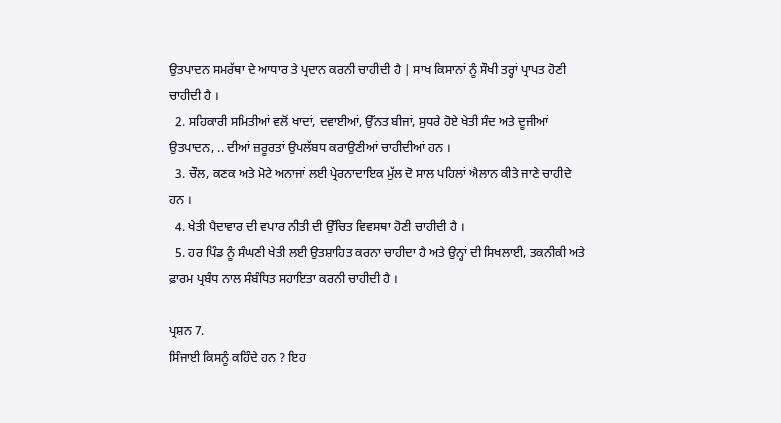ਉਤਪਾਦਨ ਸਮਰੱਥਾ ਦੇ ਆਧਾਰ ਤੇ ਪ੍ਰਦਾਨ ਕਰਨੀ ਚਾਹੀਦੀ ਹੈ | ਸਾਖ ਕਿਸਾਨਾਂ ਨੂੰ ਸੌਖੀ ਤਰ੍ਹਾਂ ਪ੍ਰਾਪਤ ਹੋਣੀ ਚਾਹੀਦੀ ਹੈ ।
  2. ਸਹਿਕਾਰੀ ਸਮਿਤੀਆਂ ਵਲੋਂ ਖਾਦਾਂ, ਦਵਾਈਆਂ, ਉੱਨਤ ਬੀਜਾਂ, ਸੁਧਰੇ ਹੋਏ ਖੇਤੀ ਸੰਦ ਅਤੇ ਦੂਜੀਆਂ ਉਤਪਾਦਨ, .. ਦੀਆਂ ਜ਼ਰੂਰਤਾਂ ਉਪਲੱਬਧ ਕਰਾਉਣੀਆਂ ਚਾਹੀਦੀਆਂ ਹਨ ।
  3. ਚੌਲ, ਕਣਕ ਅਤੇ ਮੋਟੇ ਅਨਾਜਾਂ ਲਈ ਪ੍ਰੇਰਨਾਦਾਇਕ ਮੁੱਲ ਦੋ ਸਾਲ ਪਹਿਲਾਂ ਐਲਾਨ ਕੀਤੇ ਜਾਣੇ ਚਾਹੀਦੇ ਹਨ ।
  4. ਖੇਤੀ ਪੈਦਾਵਾਰ ਦੀ ਵਪਾਰ ਨੀਤੀ ਦੀ ਉੱਚਿਤ ਵਿਵਸਥਾ ਹੋਣੀ ਚਾਹੀਦੀ ਹੈ ।
  5. ਹਰ ਪਿੰਡ ਨੂੰ ਸੰਘਣੀ ਖੇਤੀ ਲਈ ਉਤਸ਼ਾਹਿਤ ਕਰਨਾ ਚਾਹੀਦਾ ਹੈ ਅਤੇ ਉਨ੍ਹਾਂ ਦੀ ਸਿਖਲਾਈ, ਤਕਨੀਕੀ ਅਤੇ ਫ਼ਾਰਮ ਪ੍ਰਬੰਧ ਨਾਲ ਸੰਬੰਧਿਤ ਸਹਾਇਤਾ ਕਰਨੀ ਚਾਹੀਦੀ ਹੈ ।

ਪ੍ਰਸ਼ਨ 7.
ਸਿੰਜਾਈ ਕਿਸਨੂੰ ਕਹਿੰਦੇ ਹਨ ? ਇਹ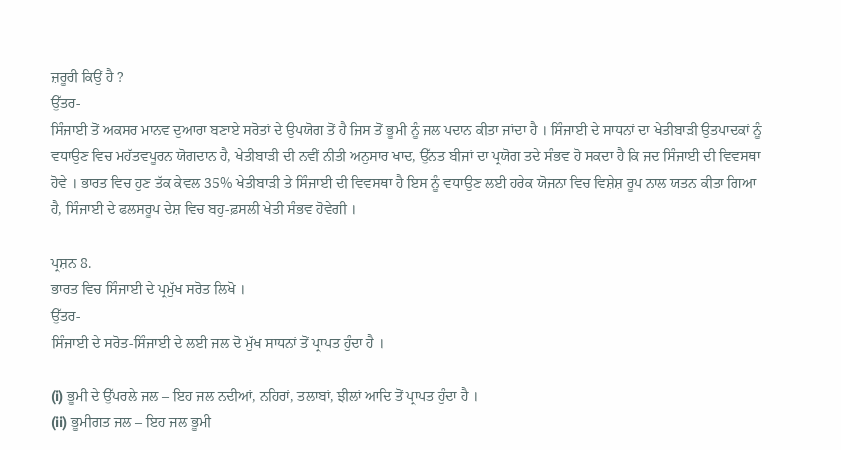ਜ਼ਰੂਰੀ ਕਿਉਂ ਹੈ ?
ਉੱਤਰ-
ਸਿੰਜਾਈ ਤੋਂ ਅਕਸਰ ਮਾਨਵ ਦੁਆਰਾ ਬਣਾਏ ਸਰੋਤਾਂ ਦੇ ਉਪਯੋਗ ਤੋਂ ਹੈ ਜਿਸ ਤੋਂ ਭੂਮੀ ਨੂੰ ਜਲ ਪਦਾਨ ਕੀਤਾ ਜਾਂਦਾ ਹੈ । ਸਿੰਜਾਈ ਦੇ ਸਾਧਨਾਂ ਦਾ ਖੇਤੀਬਾੜੀ ਉਤਪਾਦਕਾਂ ਨੂੰ ਵਧਾਉਣ ਵਿਚ ਮਹੱਤਵਪੂਰਨ ਯੋਗਦਾਨ ਹੈ, ਖੇਤੀਬਾੜੀ ਦੀ ਨਵੀਂ ਨੀਤੀ ਅਨੁਸਾਰ ਖਾਦ, ਉੱਨਤ ਬੀਜਾਂ ਦਾ ਪ੍ਰਯੋਗ ਤਦੇ ਸੰਭਵ ਹੋ ਸਕਦਾ ਹੈ ਕਿ ਜਦ ਸਿੰਜਾਈ ਦੀ ਵਿਵਸਥਾ ਹੋਵੇ । ਭਾਰਤ ਵਿਚ ਹੁਣ ਤੱਕ ਕੇਵਲ 35% ਖੇਤੀਬਾੜੀ ਤੇ ਸਿੰਜਾਈ ਦੀ ਵਿਵਸਥਾ ਹੈ ਇਸ ਨੂੰ ਵਧਾਉਣ ਲਈ ਹਰੇਕ ਯੋਜਨਾ ਵਿਚ ਵਿਸ਼ੇਸ਼ ਰੂਪ ਨਾਲ ਯਤਨ ਕੀਤਾ ਗਿਆ ਹੈ, ਸਿੰਜਾਈ ਦੇ ਫਲਸਰੂਪ ਦੇਸ਼ ਵਿਚ ਬਹੁ-ਫ਼ਸਲੀ ਖੇਤੀ ਸੰਭਵ ਹੋਵੇਗੀ ।

ਪ੍ਰਸ਼ਨ 8.
ਭਾਰਤ ਵਿਚ ਸਿੰਜਾਈ ਦੇ ਪ੍ਰਮੁੱਖ ਸਰੋਤ ਲਿਖੋ ।
ਉੱਤਰ-
ਸਿੰਜਾਈ ਦੇ ਸਰੋਤ-ਸਿੰਜਾਈ ਦੇ ਲਈ ਜਲ ਦੋ ਮੁੱਖ ਸਾਧਨਾਂ ਤੋਂ ਪ੍ਰਾਪਤ ਹੁੰਦਾ ਹੈ ।

(i) ਭੂਮੀ ਦੇ ਉੱਪਰਲੇ ਜਲ – ਇਹ ਜਲ ਨਦੀਆਂ, ਨਹਿਰਾਂ, ਤਲਾਬਾਂ, ਝੀਲਾਂ ਆਦਿ ਤੋਂ ਪ੍ਰਾਪਤ ਹੁੰਦਾ ਹੈ ।
(ii) ਭੂਮੀਗਤ ਜਲ – ਇਹ ਜਲ ਭੂਮੀ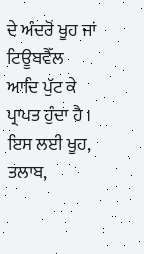ਦੇ ਅੰਦਰੋਂ ਖੂਹ ਜਾਂ ਟਿਊਬਵੈੱਲ ਆਦਿ ਪੁੱਟ ਕੇ ਪ੍ਰਾਪਤ ਹੁੰਦਾ ਹੈ । ਇਸ ਲਈ ਖੂਹ, ਤਲਾਬ,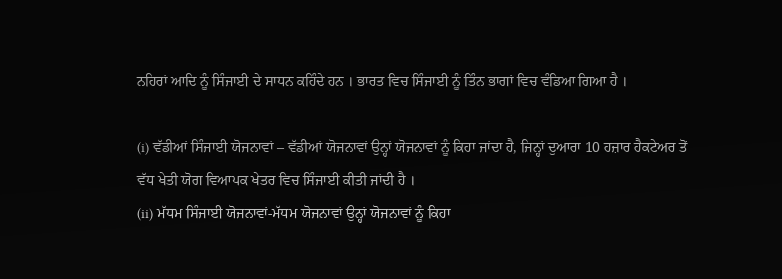ਨਹਿਰਾਂ ਆਦਿ ਨੂੰ ਸਿੰਜਾਈ ਦੇ ਸਾਧਨ ਕਹਿੰਦੇ ਹਨ । ਭਾਰਤ ਵਿਚ ਸਿੰਜਾਈ ਨੂੰ ਤਿੰਨ ਭਾਗਾਂ ਵਿਚ ਵੰਡਿਆ ਗਿਆ ਹੈ ।

(i) ਵੱਡੀਆਂ ਸਿੰਜਾਈ ਯੋਜਨਾਵਾਂ – ਵੱਡੀਆਂ ਯੋਜਨਾਵਾਂ ਉਨ੍ਹਾਂ ਯੋਜਨਾਵਾਂ ਨੂੰ ਕਿਹਾ ਜਾਂਦਾ ਹੈ, ਜਿਨ੍ਹਾਂ ਦੁਆਰਾ 10 ਹਜ਼ਾਰ ਹੈਕਟੇਅਰ ਤੋਂ ਵੱਧ ਖੇਤੀ ਯੋਗ ਵਿਆਪਕ ਖੇਤਰ ਵਿਚ ਸਿੰਜਾਈ ਕੀਤੀ ਜਾਂਦੀ ਹੈ ।
(ii) ਮੱਧਮ ਸਿੰਜਾਈ ਯੋਜਨਾਵਾਂ-ਮੱਧਮ ਯੋਜਨਾਵਾਂ ਉਨ੍ਹਾਂ ਯੋਜਨਾਵਾਂ ਨੂੰ ਕਿਹਾ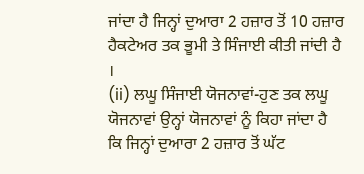ਜਾਂਦਾ ਹੈ ਜਿਨ੍ਹਾਂ ਦੁਆਰਾ 2 ਹਜ਼ਾਰ ਤੋਂ 10 ਹਜ਼ਾਰ ਹੈਕਟੇਅਰ ਤਕ ਭੂਮੀ ਤੇ ਸਿੰਜਾਈ ਕੀਤੀ ਜਾਂਦੀ ਹੈ ।
(ii) ਲਘੂ ਸਿੰਜਾਈ ਯੋਜਨਾਵਾਂ-ਹੁਣ ਤਕ ਲਘੂ ਯੋਜਨਾਵਾਂ ਉਨ੍ਹਾਂ ਯੋਜਨਾਵਾਂ ਨੂੰ ਕਿਹਾ ਜਾਂਦਾ ਹੈ ਕਿ ਜਿਨ੍ਹਾਂ ਦੁਆਰਾ 2 ਹਜ਼ਾਰ ਤੋਂ ਘੱਟ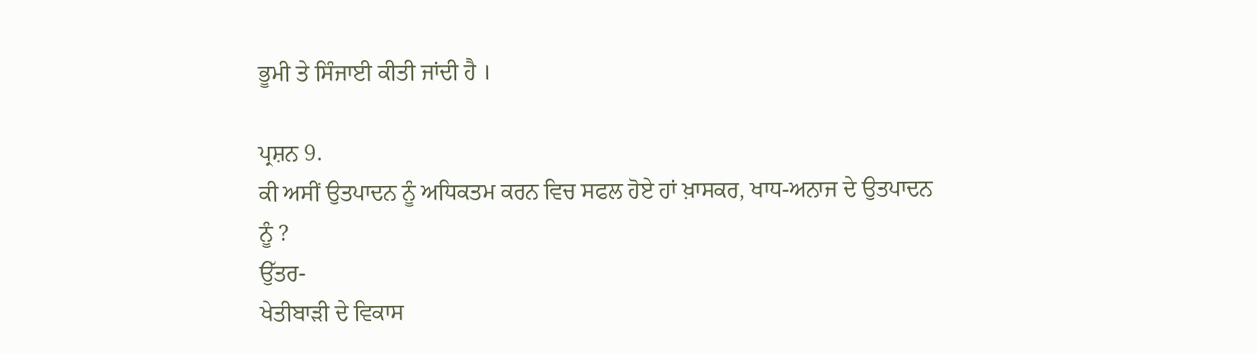ਭੂਮੀ ਤੇ ਸਿੰਜਾਈ ਕੀਤੀ ਜਾਂਦੀ ਹੈ ।

ਪ੍ਰਸ਼ਨ 9.
ਕੀ ਅਸੀਂ ਉਤਪਾਦਨ ਨੂੰ ਅਧਿਕਤਮ ਕਰਨ ਵਿਚ ਸਫਲ ਹੋਏ ਹਾਂ ਖ਼ਾਸਕਰ, ਖਾਧ-ਅਨਾਜ ਦੇ ਉਤਪਾਦਨ ਨੂੰ ?
ਉੱਤਰ-
ਖੇਤੀਬਾੜੀ ਦੇ ਵਿਕਾਸ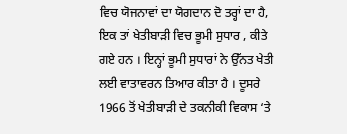ਵਿਚ ਯੋਜਨਾਵਾਂ ਦਾ ਯੋਗਦਾਨ ਦੋ ਤਰ੍ਹਾਂ ਦਾ ਹੈ, ਇਕ ਤਾਂ ਖੇਤੀਬਾੜੀ ਵਿਚ ਭੂਮੀ ਸੁਧਾਰ , ਕੀਤੇ ਗਏ ਹਨ । ਇਨ੍ਹਾਂ ਭੂਮੀ ਸੁਧਾਰਾਂ ਨੇ ਉੱਨਤ ਖੇਤੀ ਲਈ ਵਾਤਾਵਰਨ ਤਿਆਰ ਕੀਤਾ ਹੈ । ਦੂਸਰੇ 1966 ਤੋਂ ਖੇਤੀਬਾੜੀ ਦੇ ਤਕਨੀਕੀ ਵਿਕਾਸ ‘ਤੇ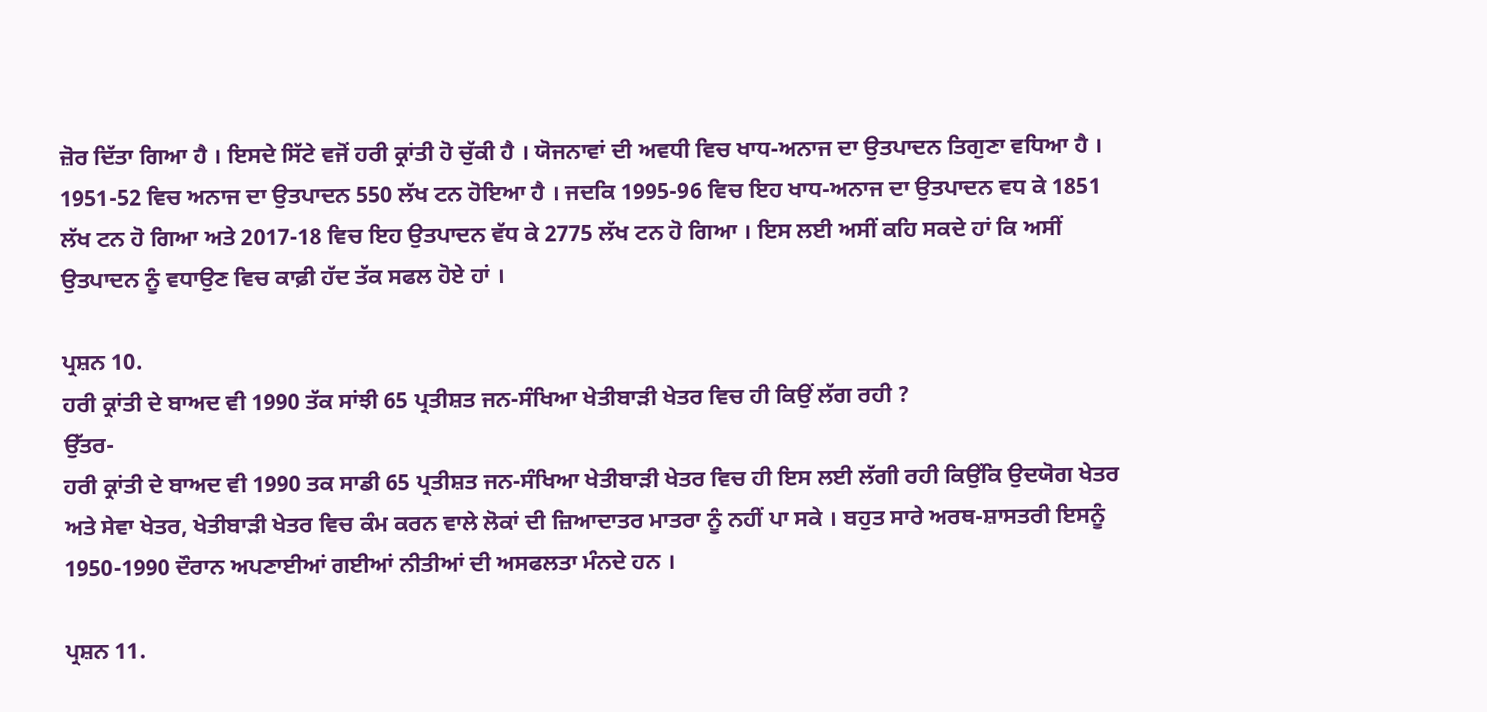ਜ਼ੋਰ ਦਿੱਤਾ ਗਿਆ ਹੈ । ਇਸਦੇ ਸਿੱਟੇ ਵਜੋਂ ਹਰੀ ਕ੍ਰਾਂਤੀ ਹੋ ਚੁੱਕੀ ਹੈ । ਯੋਜਨਾਵਾਂ ਦੀ ਅਵਧੀ ਵਿਚ ਖਾਧ-ਅਨਾਜ ਦਾ ਉਤਪਾਦਨ ਤਿਗੁਣਾ ਵਧਿਆ ਹੈ । 1951-52 ਵਿਚ ਅਨਾਜ ਦਾ ਉਤਪਾਦਨ 550 ਲੱਖ ਟਨ ਹੋਇਆ ਹੈ । ਜਦਕਿ 1995-96 ਵਿਚ ਇਹ ਖਾਧ-ਅਨਾਜ ਦਾ ਉਤਪਾਦਨ ਵਧ ਕੇ 1851 ਲੱਖ ਟਨ ਹੋ ਗਿਆ ਅਤੇ 2017-18 ਵਿਚ ਇਹ ਉਤਪਾਦਨ ਵੱਧ ਕੇ 2775 ਲੱਖ ਟਨ ਹੋ ਗਿਆ । ਇਸ ਲਈ ਅਸੀਂ ਕਹਿ ਸਕਦੇ ਹਾਂ ਕਿ ਅਸੀਂ ਉਤਪਾਦਨ ਨੂੰ ਵਧਾਉਣ ਵਿਚ ਕਾਫ਼ੀ ਹੱਦ ਤੱਕ ਸਫਲ ਹੋਏ ਹਾਂ ।

ਪ੍ਰਸ਼ਨ 10.
ਹਰੀ ਕ੍ਰਾਂਤੀ ਦੇ ਬਾਅਦ ਵੀ 1990 ਤੱਕ ਸਾਂਝੀ 65 ਪ੍ਰਤੀਸ਼ਤ ਜਨ-ਸੰਖਿਆ ਖੇਤੀਬਾੜੀ ਖੇਤਰ ਵਿਚ ਹੀ ਕਿਉਂ ਲੱਗ ਰਹੀ ?
ਉੱਤਰ-
ਹਰੀ ਕ੍ਰਾਂਤੀ ਦੇ ਬਾਅਦ ਵੀ 1990 ਤਕ ਸਾਡੀ 65 ਪ੍ਰਤੀਸ਼ਤ ਜਨ-ਸੰਖਿਆ ਖੇਤੀਬਾੜੀ ਖੇਤਰ ਵਿਚ ਹੀ ਇਸ ਲਈ ਲੱਗੀ ਰਹੀ ਕਿਉਂਕਿ ਉਦਯੋਗ ਖੇਤਰ ਅਤੇ ਸੇਵਾ ਖੇਤਰ, ਖੇਤੀਬਾੜੀ ਖੇਤਰ ਵਿਚ ਕੰਮ ਕਰਨ ਵਾਲੇ ਲੋਕਾਂ ਦੀ ਜ਼ਿਆਦਾਤਰ ਮਾਤਰਾ ਨੂੰ ਨਹੀਂ ਪਾ ਸਕੇ । ਬਹੁਤ ਸਾਰੇ ਅਰਥ-ਸ਼ਾਸਤਰੀ ਇਸਨੂੰ 1950-1990 ਦੌਰਾਨ ਅਪਣਾਈਆਂ ਗਈਆਂ ਨੀਤੀਆਂ ਦੀ ਅਸਫਲਤਾ ਮੰਨਦੇ ਹਨ ।

ਪ੍ਰਸ਼ਨ 11.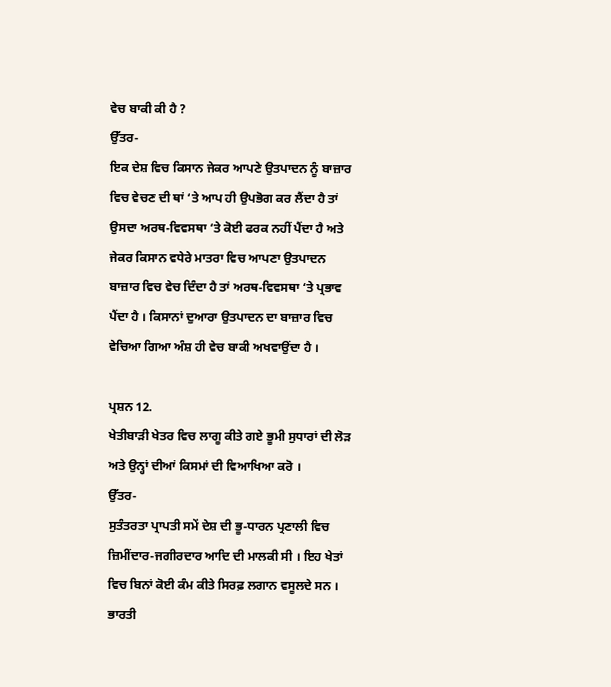ਵੇਚ ਬਾਕੀ ਕੀ ਹੈ ?
ਉੱਤਰ-
ਇਕ ਦੇਸ਼ ਵਿਚ ਕਿਸਾਨ ਜੇਕਰ ਆਪਣੇ ਉਤਪਾਦਨ ਨੂੰ ਬਾਜ਼ਾਰ ਵਿਚ ਵੇਚਣ ਦੀ ਥਾਂ ‘ਤੇ ਆਪ ਹੀ ਉਪਭੋਗ ਕਰ ਲੈਂਦਾ ਹੈ ਤਾਂ ਉਸਦਾ ਅਰਥ-ਵਿਵਸਥਾ ‘ਤੇ ਕੋਈ ਫਰਕ ਨਹੀਂ ਪੈਂਦਾ ਹੈ ਅਤੇ ਜੇਕਰ ਕਿਸਾਨ ਵਧੇਰੇ ਮਾਤਰਾ ਵਿਚ ਆਪਣਾ ਉਤਪਾਦਨ ਬਾਜ਼ਾਰ ਵਿਚ ਵੇਚ ਦਿੰਦਾ ਹੈ ਤਾਂ ਅਰਥ-ਵਿਵਸਥਾ ‘ਤੇ ਪ੍ਰਭਾਵ ਪੈਂਦਾ ਹੈ । ਕਿਸਾਨਾਂ ਦੁਆਰਾ ਉਤਪਾਦਨ ਦਾ ਬਾਜ਼ਾਰ ਵਿਚ ਵੇਚਿਆ ਗਿਆ ਅੰਸ਼ ਹੀ ਵੇਚ ਬਾਕੀ ਅਖਵਾਉਂਦਾ ਹੈ ।

ਪ੍ਰਸ਼ਨ 12.
ਖੇਤੀਬਾੜੀ ਖੇਤਰ ਵਿਚ ਲਾਗੂ ਕੀਤੇ ਗਏ ਭੂਮੀ ਸੁਧਾਰਾਂ ਦੀ ਲੋੜ ਅਤੇ ਉਨ੍ਹਾਂ ਦੀਆਂ ਕਿਸਮਾਂ ਦੀ ਵਿਆਖਿਆ ਕਰੋ ।
ਉੱਤਰ-
ਸੁਤੰਤਰਤਾ ਪ੍ਰਾਪਤੀ ਸਮੇਂ ਦੇਸ਼ ਦੀ ਭੂ-ਧਾਰਨ ਪ੍ਰਣਾਲੀ ਵਿਚ ਜ਼ਿਮੀਂਦਾਰ-ਜਗੀਰਦਾਰ ਆਦਿ ਦੀ ਮਾਲਕੀ ਸੀ । ਇਹ ਖੇਤਾਂ ਵਿਚ ਬਿਨਾਂ ਕੋਈ ਕੰਮ ਕੀਤੇ ਸਿਰਫ਼ ਲਗਾਨ ਵਸੂਲਦੇ ਸਨ । ਭਾਰਤੀ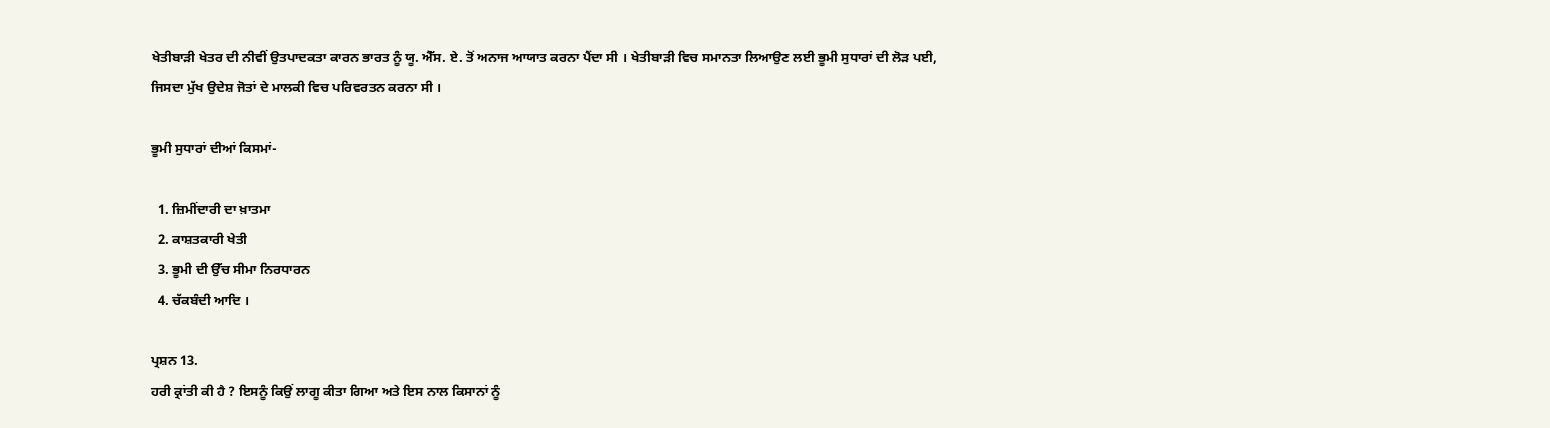ਖੇਤੀਬਾੜੀ ਖੇਤਰ ਦੀ ਨੀਵੀਂ ਉਤਪਾਦਕਤਾ ਕਾਰਨ ਭਾਰਤ ਨੂੰ ਯੂ. ਐੱਸ. ਏ. ਤੋਂ ਅਨਾਜ ਆਯਾਤ ਕਰਨਾ ਪੈਂਦਾ ਸੀ । ਖੇਤੀਬਾੜੀ ਵਿਚ ਸਮਾਨਤਾ ਲਿਆਉਣ ਲਈ ਭੂਮੀ ਸੁਧਾਰਾਂ ਦੀ ਲੋੜ ਪਈ, ਜਿਸਦਾ ਮੁੱਖ ਉਦੇਸ਼ ਜੋਤਾਂ ਦੇ ਮਾਲਕੀ ਵਿਚ ਪਰਿਵਰਤਨ ਕਰਨਾ ਸੀ ।

ਭੂਮੀ ਸੁਧਾਰਾਂ ਦੀਆਂ ਕਿਸਮਾਂ-

  1. ਜ਼ਿਮੀਂਦਾਰੀ ਦਾ ਖ਼ਾਤਮਾ
  2. ਕਾਸ਼ਤਕਾਰੀ ਖੇਤੀ
  3. ਭੂਮੀ ਦੀ ਉੱਚ ਸੀਮਾ ਨਿਰਧਾਰਨ
  4. ਚੱਕਬੰਦੀ ਆਦਿ ।

ਪ੍ਰਸ਼ਨ 13.
ਹਰੀ ਕ੍ਰਾਂਤੀ ਕੀ ਹੈ ? ਇਸਨੂੰ ਕਿਉਂ ਲਾਗੂ ਕੀਤਾ ਗਿਆ ਅਤੇ ਇਸ ਨਾਲ ਕਿਸਾਨਾਂ ਨੂੰ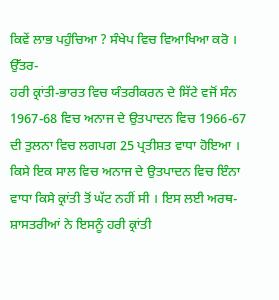ਕਿਵੇਂ ਲਾਭ ਪਹੁੰਚਿਆ ? ਸੰਖੇਪ ਵਿਚ ਵਿਆਖਿਆ ਕਰੋ ।
ਉੱਤਰ-
ਹਰੀ ਕ੍ਰਾਂਤੀ-ਭਾਰਤ ਵਿਚ ਯੰਤਰੀਕਰਨ ਦੇ ਸਿੱਟੇ ਵਜੋਂ ਸੰਨ 1967-68 ਵਿਚ ਅਨਾਜ ਦੇ ਉਤਪਾਦਨ ਵਿਚ 1966-67 ਦੀ ਤੁਲਨਾ ਵਿਚ ਲਗਪਗ 25 ਪ੍ਰਤੀਸ਼ਤ ਵਾਧਾ ਹੋਇਆ । ਕਿਸੇ ਇਕ ਸਾਲ ਵਿਚ ਅਨਾਜ ਦੇ ਉਤਪਾਦਨ ਵਿਚ ਇੰਨਾ ਵਾਧਾ ਕਿਸੇ ਕ੍ਰਾਂਤੀ ਤੋਂ ਘੱਟ ਨਹੀਂ ਸੀ । ਇਸ ਲਈ ਅਰਥ-ਸ਼ਾਸਤਰੀਆਂ ਨੇ ਇਸਨੂੰ ਹਰੀ ਕ੍ਰਾਂਤੀ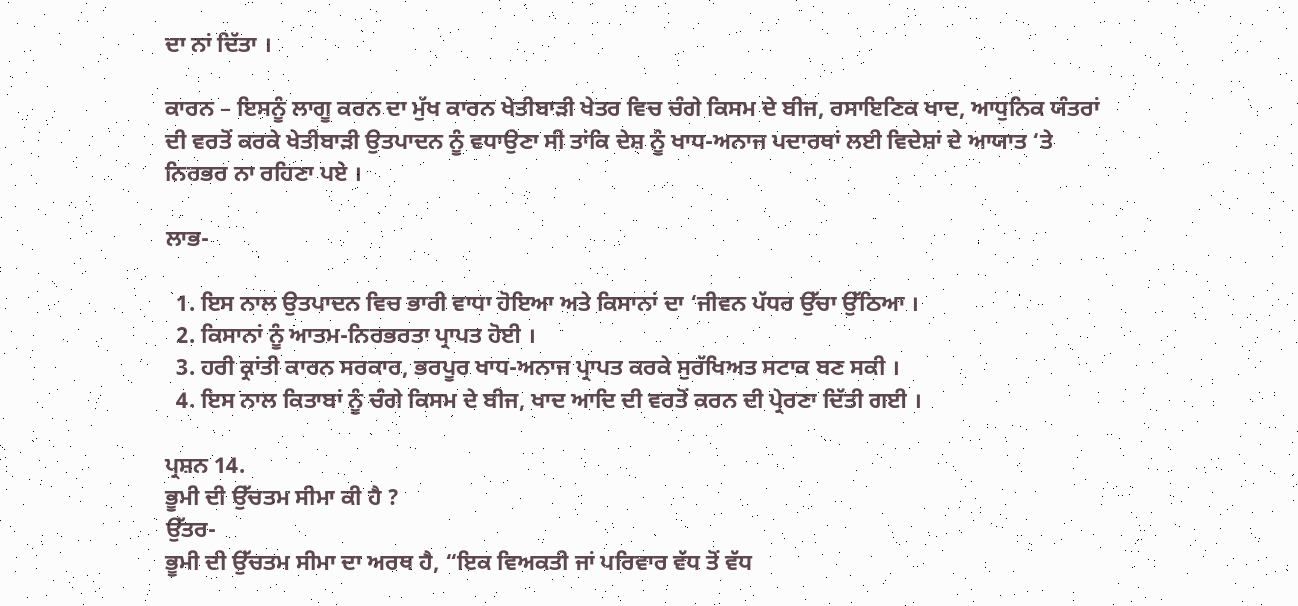ਦਾ ਨਾਂ ਦਿੱਤਾ ।

ਕਾਰਨ – ਇਸਨੂੰ ਲਾਗੂ ਕਰਨ ਦਾ ਮੁੱਖ ਕਾਰਨ ਖੇਤੀਬਾੜੀ ਖੇਤਰ ਵਿਚ ਚੰਗੇ ਕਿਸਮ ਦੇ ਬੀਜ, ਰਸਾਇਣਿਕ ਖਾਦ, ਆਧੁਨਿਕ ਯੰਤਰਾਂ ਦੀ ਵਰਤੋਂ ਕਰਕੇ ਖੇਤੀਬਾੜੀ ਉਤਪਾਦਨ ਨੂੰ ਵਧਾਉਣਾ ਸੀ ਤਾਂਕਿ ਦੇਸ਼ ਨੂੰ ਖਾਧ-ਅਨਾਜ ਪਦਾਰਥਾਂ ਲਈ ਵਿਦੇਸ਼ਾਂ ਦੇ ਆਯਾਤ ‘ਤੇ ਨਿਰਭਰ ਨਾ ਰਹਿਣਾ ਪਏ ।

ਲਾਭ-

  1. ਇਸ ਨਾਲ ਉਤਪਾਦਨ ਵਿਚ ਭਾਰੀ ਵਾਧਾ ਹੋਇਆ ਅਤੇ ਕਿਸਾਨਾਂ ਦਾ ‘ਜੀਵਨ ਪੱਧਰ ਉੱਚਾ ਉੱਠਿਆ ।
  2. ਕਿਸਾਨਾਂ ਨੂੰ ਆਤਮ-ਨਿਰਭਰਤਾ ਪ੍ਰਾਪਤ ਹੋਈ ।
  3. ਹਰੀ ਕ੍ਰਾਂਤੀ ਕਾਰਨ ਸਰਕਾਰ, ਭਰਪੂਰ ਖਾਧ-ਅਨਾਜ ਪ੍ਰਾਪਤ ਕਰਕੇ ਸੁਰੱਖਿਅਤ ਸਟਾਕ ਬਣ ਸਕੀ ।
  4. ਇਸ ਨਾਲ ਕਿਤਾਬਾਂ ਨੂੰ ਚੰਗੇ ਕਿਸਮ ਦੇ ਬੀਜ, ਖਾਦ ਆਦਿ ਦੀ ਵਰਤੋਂ ਕਰਨ ਦੀ ਪ੍ਰੇਰਣਾ ਦਿੱਤੀ ਗਈ ।

ਪ੍ਰਸ਼ਨ 14.
ਭੂਮੀ ਦੀ ਉੱਚਤਮ ਸੀਮਾ ਕੀ ਹੈ ?
ਉੱਤਰ-
ਭੂਮੀ ਦੀ ਉੱਚਤਮ ਸੀਮਾ ਦਾ ਅਰਥ ਹੈ, “ਇਕ ਵਿਅਕਤੀ ਜਾਂ ਪਰਿਵਾਰ ਵੱਧ ਤੋਂ ਵੱਧ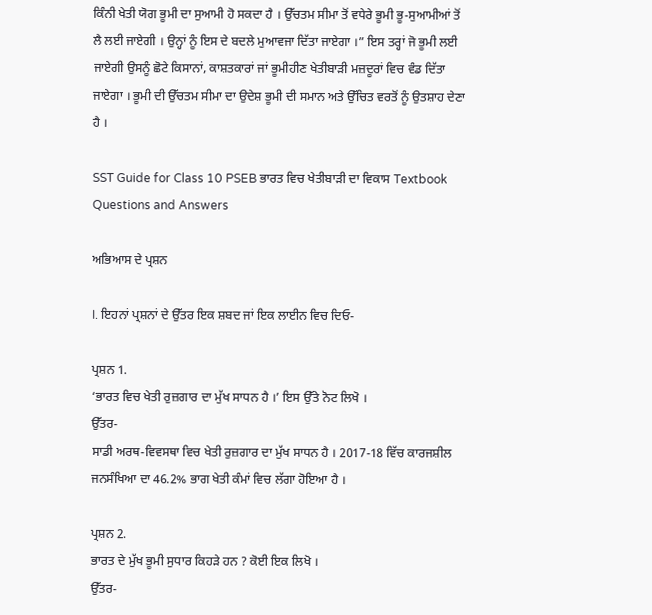ਕਿੰਨੀ ਖੇਤੀ ਯੋਗ ਭੂਮੀ ਦਾ ਸੁਆਮੀ ਹੋ ਸਕਦਾ ਹੈ । ਉੱਚਤਮ ਸੀਮਾ ਤੋਂ ਵਧੇਰੇ ਭੂਮੀ ਭੂ-ਸੁਆਮੀਆਂ ਤੋਂ ਲੈ ਲਈ ਜਾਏਗੀ । ਉਨ੍ਹਾਂ ਨੂੰ ਇਸ ਦੇ ਬਦਲੇ ਮੁਆਵਜਾ ਦਿੱਤਾ ਜਾਏਗਾ ।” ਇਸ ਤਰ੍ਹਾਂ ਜੋ ਭੂਮੀ ਲਈ ਜਾਏਗੀ ਉਸਨੂੰ ਛੋਟੇ ਕਿਸਾਨਾਂ, ਕਾਸ਼ਤਕਾਰਾਂ ਜਾਂ ਭੂਮੀਹੀਣ ਖੇਤੀਬਾੜੀ ਮਜ਼ਦੂਰਾਂ ਵਿਚ ਵੰਡ ਦਿੱਤਾ ਜਾਏਗਾ । ਭੂਮੀ ਦੀ ਉੱਚਤਮ ਸੀਮਾ ਦਾ ਉਦੇਸ਼ ਭੂਮੀ ਦੀ ਸਮਾਨ ਅਤੇ ਉੱਚਿਤ ਵਰਤੋਂ ਨੂੰ ਉਤਸ਼ਾਹ ਦੇਣਾ ਹੈ ।

SST Guide for Class 10 PSEB ਭਾਰਤ ਵਿਚ ਖੇਤੀਬਾੜੀ ਦਾ ਵਿਕਾਸ Textbook Questions and Answers

ਅਭਿਆਸ ਦੇ ਪ੍ਰਸ਼ਨ

I. ਇਹਨਾਂ ਪ੍ਰਸ਼ਨਾਂ ਦੇ ਉੱਤਰ ਇਕ ਸ਼ਬਦ ਜਾਂ ਇਕ ਲਾਈਨ ਵਿਚ ਦਿਓ-

ਪ੍ਰਸ਼ਨ 1.
‘ਭਾਰਤ ਵਿਚ ਖੇਤੀ ਰੁਜ਼ਗਾਰ ਦਾ ਮੁੱਖ ਸਾਧਨ ਹੈ ।’ ਇਸ ਉੱਤੇ ਨੋਟ ਲਿਖੋ ।
ਉੱਤਰ-
ਸਾਡੀ ਅਰਥ-ਵਿਵਸਥਾ ਵਿਚ ਖੇਤੀ ਰੁਜ਼ਗਾਰ ਦਾ ਮੁੱਖ ਸਾਧਨ ਹੈ । 2017-18 ਵਿੱਚ ਕਾਰਜਸ਼ੀਲ ਜਨਸੰਖਿਆ ਦਾ 46.2% ਭਾਗ ਖੇਤੀ ਕੰਮਾਂ ਵਿਚ ਲੱਗਾ ਹੋਇਆ ਹੈ ।

ਪ੍ਰਸ਼ਨ 2.
ਭਾਰਤ ਦੇ ਮੁੱਖ ਭੂਮੀ ਸੁਧਾਰ ਕਿਹੜੇ ਹਨ ? ਕੋਈ ਇਕ ਲਿਖੋ ।
ਉੱਤਰ-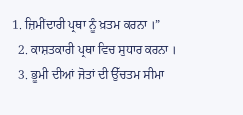1. ਜ਼ਿਮੀਂਦਾਰੀ ਪ੍ਰਥਾ ਨੂੰ ਖ਼ਤਮ ਕਰਨਾ ।”
  2. ਕਾਸ਼ਤਕਾਰੀ ਪ੍ਰਥਾ ਵਿਚ ਸੁਧਾਰ ਕਰਨਾ ।
  3. ਭੂਮੀ ਦੀਆਂ ਜੋਤਾਂ ਦੀ ਉੱਚਤਮ ਸੀਮਾ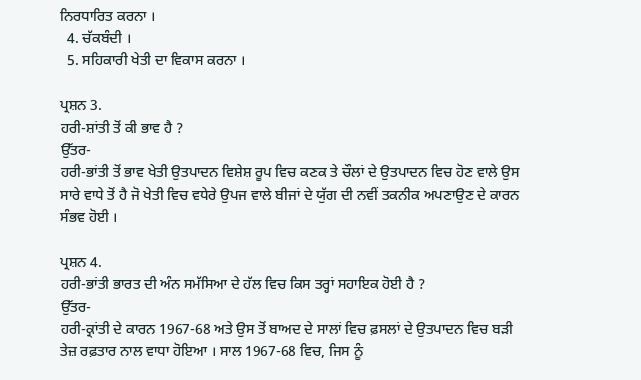ਨਿਰਧਾਰਿਤ ਕਰਨਾ ।
  4. ਚੱਕਬੰਦੀ ।
  5. ਸਹਿਕਾਰੀ ਖੇਤੀ ਦਾ ਵਿਕਾਸ ਕਰਨਾ ।

ਪ੍ਰਸ਼ਨ 3.
ਹਰੀ-ਸ਼ਾਂਤੀ ਤੋਂ ਕੀ ਭਾਵ ਹੈ ?
ਉੱਤਰ-
ਹਰੀ-ਭਾਂਤੀ ਤੋਂ ਭਾਵ ਖੇਤੀ ਉਤਪਾਦਨ ਵਿਸ਼ੇਸ਼ ਰੂਪ ਵਿਚ ਕਣਕ ਤੇ ਚੌਲਾਂ ਦੇ ਉਤਪਾਦਨ ਵਿਚ ਹੋਣ ਵਾਲੇ ਉਸ ਸਾਰੇ ਵਾਧੇ ਤੋਂ ਹੈ ਜੋ ਖੇਤੀ ਵਿਚ ਵਧੇਰੇ ਉਪਜ ਵਾਲੇ ਬੀਜਾਂ ਦੇ ਯੁੱਗ ਦੀ ਨਵੀਂ ਤਕਨੀਕ ਅਪਣਾਉਣ ਦੇ ਕਾਰਨ ਸੰਭਵ ਹੋਈ ।

ਪ੍ਰਸ਼ਨ 4.
ਹਰੀ-ਭਾਂਤੀ ਭਾਰਤ ਦੀ ਅੰਨ ਸਮੱਸਿਆ ਦੇ ਹੱਲ ਵਿਚ ਕਿਸ ਤਰ੍ਹਾਂ ਸਹਾਇਕ ਹੋਈ ਹੈ ?
ਉੱਤਰ-
ਹਰੀ-ਕ੍ਰਾਂਤੀ ਦੇ ਕਾਰਨ 1967-68 ਅਤੇ ਉਸ ਤੋਂ ਬਾਅਦ ਦੇ ਸਾਲਾਂ ਵਿਚ ਫ਼ਸਲਾਂ ਦੇ ਉਤਪਾਦਨ ਵਿਚ ਬੜੀ ਤੇਜ਼ ਰਫ਼ਤਾਰ ਨਾਲ ਵਾਧਾ ਹੋਇਆ । ਸਾਲ 1967-68 ਵਿਚ, ਜਿਸ ਨੂੰ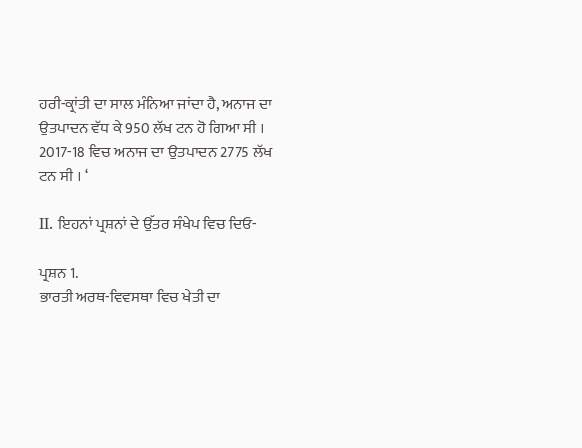ਹਰੀ-ਕ੍ਰਾਂਤੀ ਦਾ ਸਾਲ ਮੰਨਿਆ ਜਾਂਦਾ ਹੈ, ਅਨਾਜ ਦਾ ਉਤਪਾਦਨ ਵੱਧ ਕੇ 950 ਲੱਖ ਟਨ ਹੋ ਗਿਆ ਸੀ । 2017-18 ਵਿਚ ਅਨਾਜ ਦਾ ਉਤਪਾਦਨ 2775 ਲੱਖ ਟਨ ਸੀ । ‘

II. ਇਹਨਾਂ ਪ੍ਰਸ਼ਨਾਂ ਦੇ ਉੱਤਰ ਸੰਖੇਪ ਵਿਚ ਦਿਓ-

ਪ੍ਰਸ਼ਨ 1.
ਭਾਰਤੀ ਅਰਥ-ਵਿਵਸਥਾ ਵਿਚ ਖੇਤੀ ਦਾ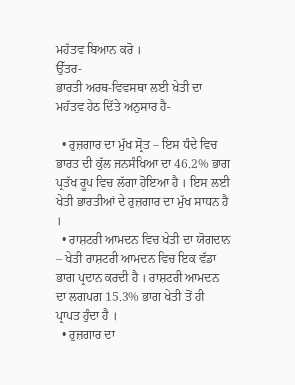ਮਹੱਤਵ ਬਿਆਨ ਕਰੋ ।
ਉੱਤਰ-
ਭਾਰਤੀ ਅਰਥ-ਵਿਵਸਥਾ ਲਈ ਖੇਤੀ ਦਾ ਮਹੱਤਵ ਹੇਠ ਦਿੱਤੇ ਅਨੁਸਾਰ ਹੈ-

  • ਰੁਜ਼ਗਾਰ ਦਾ ਮੁੱਖ ਸ੍ਰੋਤ – ਇਸ ਧੰਦੇ ਵਿਚ ਭਾਰਤ ਦੀ ਕੁੱਲ ਜਨਸੰਖਿਆ ਦਾ 46.2% ਭਾਗ ਪ੍ਰਤੱਖ ਰੂਪ ਵਿਚ ਲੱਗਾ ਹੋਇਆ ਹੈ । ਇਸ ਲਈ ਖੇਤੀ ਭਾਰਤੀਆਂ ਦੇ ਰੁਜ਼ਗਾਰ ਦਾ ਮੁੱਖ ਸਾਧਨ ਹੈ ।
  • ਰਾਸ਼ਟਰੀ ਆਮਦਨ ਵਿਚ ਖੇਤੀ ਦਾ ਯੋਗਦਾਨ – ਖੇਤੀ ਰਾਸ਼ਟਰੀ ਆਮਦਨ ਵਿਚ ਇਕ ਵੱਡਾ ਭਾਗ ਪ੍ਰਦਾਨ ਕਰਦੀ ਹੈ । ਰਾਸ਼ਟਰੀ ਆਮਦਨ ਦਾ ਲਗਪਗ 15.3% ਭਾਗ ਖੇਤੀ ਤੋਂ ਹੀ ਪ੍ਰਾਪਤ ਹੁੰਦਾ ਹੈ ।
  • ਰੁਜ਼ਗਾਰ ਦਾ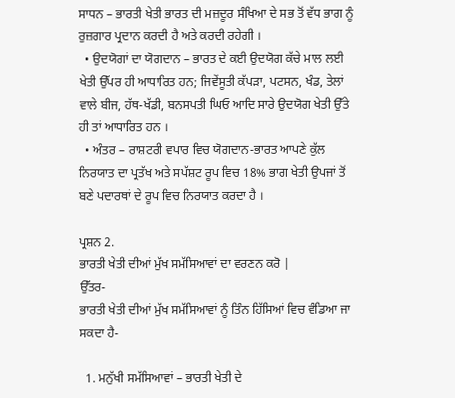ਸਾਧਨ – ਭਾਰਤੀ ਖੇਤੀ ਭਾਰਤ ਦੀ ਮਜ਼ਦੂਰ ਸੰਖਿਆ ਦੇ ਸਭ ਤੋਂ ਵੱਧ ਭਾਗ ਨੂੰ ਰੁਜ਼ਗਾਰ ਪ੍ਰਦਾਨ ਕਰਦੀ ਹੈ ਅਤੇ ਕਰਦੀ ਰਹੇਗੀ ।
  • ਉਦਯੋਗਾਂ ਦਾ ਯੋਗਦਾਨ – ਭਾਰਤ ਦੇ ਕਈ ਉਦਯੋਗ ਕੱਚੇ ਮਾਲ ਲਈ ਖੇਤੀ ਉੱਪਰ ਹੀ ਆਧਾਰਿਤ ਹਨ; ਜਿਵੇਂਸੂਤੀ ਕੱਪੜਾ, ਪਟਸਨ, ਖੰਡ, ਤੇਲਾਂ ਵਾਲੇ ਬੀਜ, ਹੱਥ-ਖੱਡੀ, ਬਨਸਪਤੀ ਘਿਓ ਆਦਿ ਸਾਰੇ ਉਦਯੋਗ ਖੇਤੀ ਉੱਤੇ ਹੀ ਤਾਂ ਆਧਾਰਿਤ ਹਨ ।
  • ਅੰਤਰ – ਰਾਸ਼ਟਰੀ ਵਪਾਰ ਵਿਚ ਯੋਗਦਾਨ-ਭਾਰਤ ਆਪਣੇ ਕੁੱਲ ਨਿਰਯਾਤ ਦਾ ਪ੍ਰਤੱਖ ਅਤੇ ਸਪੱਸ਼ਟ ਰੂਪ ਵਿਚ 18% ਭਾਗ ਖੇਤੀ ਉਪਜਾਂ ਤੋਂ ਬਣੇ ਪਦਾਰਥਾਂ ਦੇ ਰੂਪ ਵਿਚ ਨਿਰਯਾਤ ਕਰਦਾ ਹੈ ।

ਪ੍ਰਸ਼ਨ 2.
ਭਾਰਤੀ ਖੇਤੀ ਦੀਆਂ ਮੁੱਖ ਸਮੱਸਿਆਵਾਂ ਦਾ ਵਰਣਨ ਕਰੋ |
ਉੱਤਰ-
ਭਾਰਤੀ ਖੇਤੀ ਦੀਆਂ ਮੁੱਖ ਸਮੱਸਿਆਵਾਂ ਨੂੰ ਤਿੰਨ ਹਿੱਸਿਆਂ ਵਿਚ ਵੰਡਿਆ ਜਾ ਸਕਦਾ ਹੈ-

  1. ਮਨੁੱਖੀ ਸਮੱਸਿਆਵਾਂ – ਭਾਰਤੀ ਖੇਤੀ ਦੇ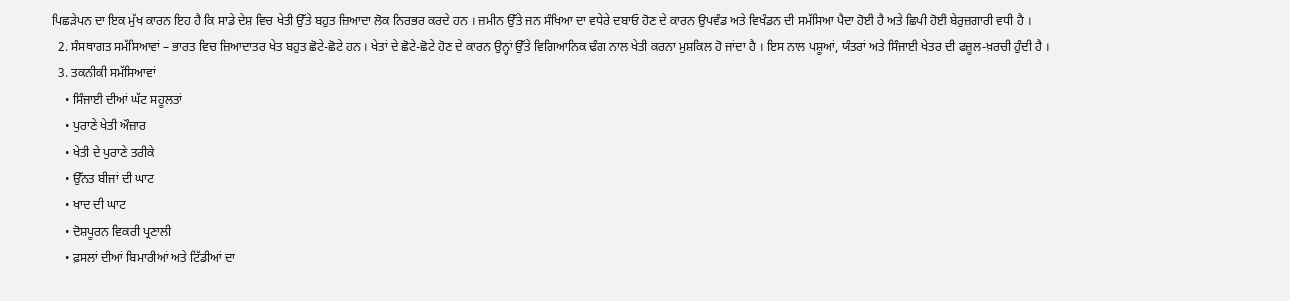ਪਿਛੜੇਪਨ ਦਾ ਇਕ ਮੁੱਖ ਕਾਰਨ ਇਹ ਹੈ ਕਿ ਸਾਡੇ ਦੇਸ਼ ਵਿਚ ਖੇਤੀ ਉੱਤੇ ਬਹੁਤ ਜ਼ਿਆਦਾ ਲੋਕ ਨਿਰਭਰ ਕਰਦੇ ਹਨ । ਜ਼ਮੀਨ ਉੱਤੇ ਜਨ ਸੰਖਿਆ ਦਾ ਵਧੇਰੇ ਦਬਾਓ ਹੋਣ ਦੇ ਕਾਰਨ ਉਪਵੰਡ ਅਤੇ ਵਿਖੰਡਨ ਦੀ ਸਮੱਸਿਆ ਪੈਦਾ ਹੋਈ ਹੈ ਅਤੇ ਛਿਪੀ ਹੋਈ ਬੇਰੁਜ਼ਗਾਰੀ ਵਧੀ ਹੈ ।
  2. ਸੰਸਥਾਗਤ ਸਮੱਸਿਆਵਾਂ – ਭਾਰਤ ਵਿਚ ਜ਼ਿਆਦਾਤਰ ਖੇਤ ਬਹੁਤ ਛੋਟੇ-ਛੋਟੇ ਹਨ । ਖੇਤਾਂ ਦੇ ਛੋਟੇ-ਛੋਟੇ ਹੋਣ ਦੇ ਕਾਰਨ ਉਨ੍ਹਾਂ ਉੱਤੇ ਵਿਗਿਆਨਿਕ ਢੰਗ ਨਾਲ ਖੇਤੀ ਕਰਨਾ ਮੁਸ਼ਕਿਲ ਹੋ ਜਾਂਦਾ ਹੈ । ਇਸ ਨਾਲ ਪਸ਼ੂਆਂ, ਯੰਤਰਾਂ ਅਤੇ ਸਿੰਜਾਈ ਖੇਤਰ ਦੀ ਫਜ਼ੂਲ-ਖ਼ਰਚੀ ਹੁੰਦੀ ਹੈ ।
  3. ਤਕਨੀਕੀ ਸਮੱਸਿਆਵਾਂ
    • ਸਿੰਜਾਈ ਦੀਆਂ ਘੱਟ ਸਹੂਲਤਾਂ
    • ਪੁਰਾਣੇ ਖੇਤੀ ਔਜ਼ਾਰ
    • ਖੇਤੀ ਦੇ ਪੁਰਾਣੇ ਤਰੀਕੇ
    • ਉੱਨਤ ਬੀਜਾਂ ਦੀ ਘਾਟ
    • ਖਾਦ ਦੀ ਘਾਟ
    • ਦੋਸ਼ਪੂਰਨ ਵਿਕਰੀ ਪ੍ਰਣਾਲੀ
    • ਫ਼ਸਲਾਂ ਦੀਆਂ ਬਿਮਾਰੀਆਂ ਅਤੇ ਟਿੱਡੀਆਂ ਦਾ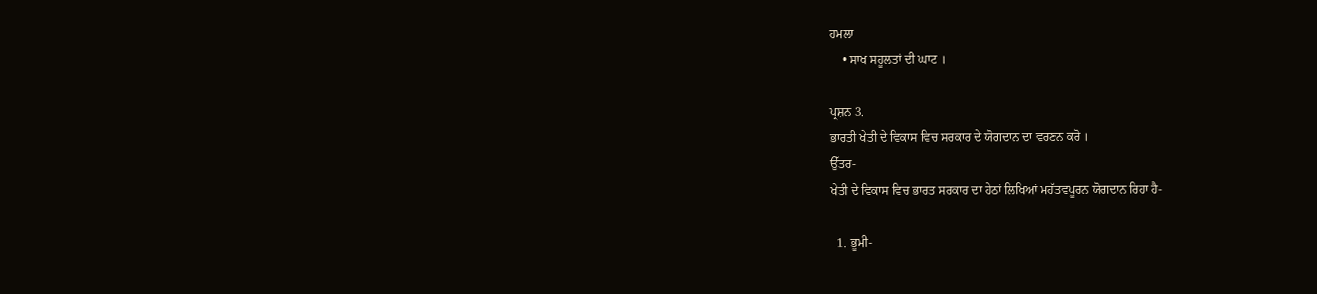ਹਮਲਾ
    • ਸਾਖ ਸਹੂਲਤਾਂ ਦੀ ਘਾਟ ।

ਪ੍ਰਸ਼ਨ 3.
ਭਾਰਤੀ ਖੇਤੀ ਦੇ ਵਿਕਾਸ ਵਿਚ ਸਰਕਾਰ ਦੇ ਯੋਗਦਾਨ ਦਾ ਵਰਣਨ ਕਰੋ ।
ਉੱਤਰ-
ਖੇਤੀ ਦੇ ਵਿਕਾਸ ਵਿਚ ਭਾਰਤ ਸਰਕਾਰ ਦਾ ਹੇਠਾਂ ਲਿਖਿਆਂ ਮਹੱਤਵਪੂਰਨ ਯੋਗਦਾਨ ਰਿਹਾ ਹੈ-

  1. ਭੂਮੀ-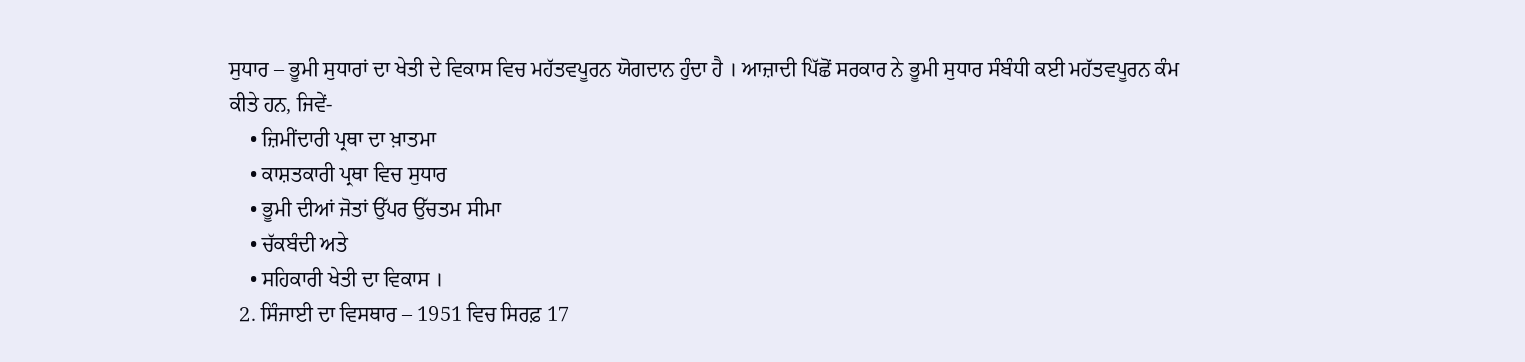ਸੁਧਾਰ – ਭੂਮੀ ਸੁਧਾਰਾਂ ਦਾ ਖੇਤੀ ਦੇ ਵਿਕਾਸ ਵਿਚ ਮਹੱਤਵਪੂਰਨ ਯੋਗਦਾਨ ਹੁੰਦਾ ਹੈ । ਆਜ਼ਾਦੀ ਪਿੱਛੋਂ ਸਰਕਾਰ ਨੇ ਭੂਮੀ ਸੁਧਾਰ ਸੰਬੰਧੀ ਕਈ ਮਹੱਤਵਪੂਰਨ ਕੰਮ ਕੀਤੇ ਹਨ, ਜਿਵੇਂ-
    • ਜ਼ਿਮੀਂਦਾਰੀ ਪ੍ਰਥਾ ਦਾ ਖ਼ਾਤਮਾ
    • ਕਾਸ਼ਤਕਾਰੀ ਪ੍ਰਥਾ ਵਿਚ ਸੁਧਾਰ
    • ਭੂਮੀ ਦੀਆਂ ਜੋਤਾਂ ਉੱਪਰ ਉੱਚਤਮ ਸੀਮਾ
    • ਚੱਕਬੰਦੀ ਅਤੇ
    • ਸਹਿਕਾਰੀ ਖੇਤੀ ਦਾ ਵਿਕਾਸ ।
  2. ਸਿੰਜਾਈ ਦਾ ਵਿਸਥਾਰ – 1951 ਵਿਚ ਸਿਰਫ਼ 17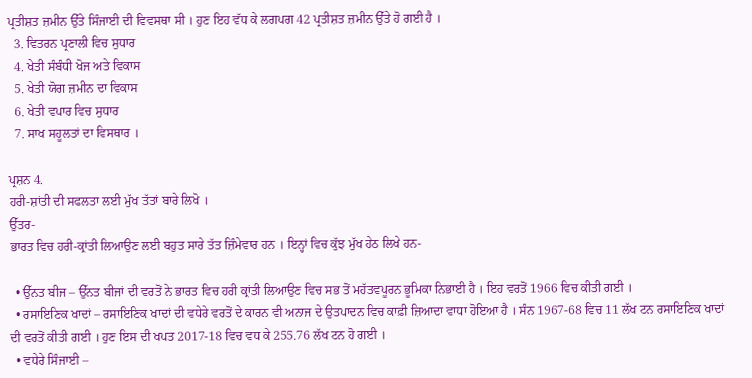ਪ੍ਰਤੀਸ਼ਤ ਜ਼ਮੀਨ ਉੱਤੇ ਸਿੰਜਾਈ ਦੀ ਵਿਵਸਥਾ ਸੀ । ਹੁਣ ਇਹ ਵੱਧ ਕੇ ਲਗਪਗ 42 ਪ੍ਰਤੀਸ਼ਤ ਜ਼ਮੀਨ ਉੱਤੇ ਹੋ ਗਈ ਹੈ ।
  3. ਵਿਤਰਨ ਪ੍ਰਣਾਲੀ ਵਿਚ ਸੁਧਾਰ
  4. ਖੇਤੀ ਸੰਬੰਧੀ ਖੋਜ ਅਤੇ ਵਿਕਾਸ
  5. ਖੇਤੀ ਯੋਗ ਜ਼ਮੀਨ ਦਾ ਵਿਕਾਸ
  6. ਖੇਤੀ ਵਪਾਰ ਵਿਚ ਸੁਧਾਰ
  7. ਸਾਖ ਸਹੂਲਤਾਂ ਦਾ ਵਿਸਥਾਰ ।

ਪ੍ਰਸ਼ਨ 4.
ਹਰੀ-ਸ਼ਾਂਤੀ ਦੀ ਸਫਲਤਾ ਲਈ ਮੁੱਖ ਤੱਤਾਂ ਬਾਰੇ ਲਿਖੋ ।
ਉੱਤਰ-
ਭਾਰਤ ਵਿਚ ਹਰੀ-ਕ੍ਰਾਂਤੀ ਲਿਆਉਣ ਲਈ ਬਹੁਤ ਸਾਰੇ ਤੱਤ ਜ਼ਿੰਮੇਵਾਰ ਹਨ । ਇਨ੍ਹਾਂ ਵਿਚ ਕੁੱਝ ਮੁੱਖ ਹੇਠ ਲਿਖੇ ਹਨ-

  • ਉੱਨਤ ਬੀਜ – ਉੱਨਤ ਬੀਜਾਂ ਦੀ ਵਰਤੋਂ ਨੇ ਭਾਰਤ ਵਿਚ ਹਰੀ ਕ੍ਰਾਂਤੀ ਲਿਆਉਣ ਵਿਚ ਸਭ ਤੋਂ ਮਹੱਤਵਪੂਰਨ ਭੂਮਿਕਾ ਨਿਭਾਈ ਹੈ । ਇਹ ਵਰਤੋਂ 1966 ਵਿਚ ਕੀਤੀ ਗਈ ।
  • ਰਸਾਇਣਿਕ ਖਾਦਾਂ – ਰਸਾਇਣਿਕ ਖਾਦਾਂ ਦੀ ਵਧੇਰੇ ਵਰਤੋਂ ਦੇ ਕਾਰਨ ਵੀ ਅਨਾਜ ਦੇ ਉਤਪਾਦਨ ਵਿਚ ਕਾਫ਼ੀ ਜ਼ਿਆਦਾ ਵਾਧਾ ਹੋਇਆ ਹੈ । ਸੰਨ 1967-68 ਵਿਚ 11 ਲੱਖ ਟਨ ਰਸਾਇਣਿਕ ਖਾਦਾਂ ਦੀ ਵਰਤੋਂ ਕੀਤੀ ਗਈ । ਹੁਣ ਇਸ ਦੀ ਖਪਤ 2017-18 ਵਿਚ ਵਧ ਕੇ 255.76 ਲੱਖ ਟਨ ਹੋ ਗਈ ।
  • ਵਧੇਰੇ ਸਿੰਜਾਈ –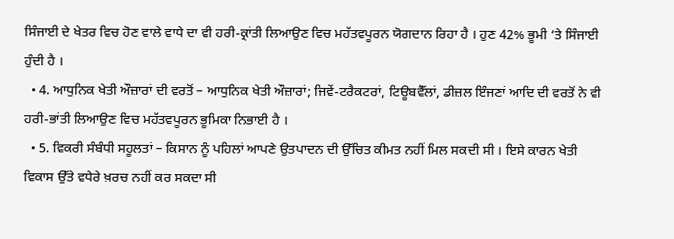ਸਿੰਜਾਈ ਦੇ ਖੇਤਰ ਵਿਚ ਹੋਣ ਵਾਲੇ ਵਾਧੇ ਦਾ ਵੀ ਹਰੀ-ਕ੍ਰਾਂਤੀ ਲਿਆਉਣ ਵਿਚ ਮਹੱਤਵਪੂਰਨ ਯੋਗਦਾਨ ਰਿਹਾ ਹੈ । ਹੁਣ 42% ਭੂਮੀ ‘ਤੇ ਸਿੰਜਾਈ ਹੁੰਦੀ ਹੈ ।
  • 4. ਆਧੁਨਿਕ ਖੇਤੀ ਔਜ਼ਾਰਾਂ ਦੀ ਵਰਤੋਂ – ਆਧੁਨਿਕ ਖੇਤੀ ਔਜ਼ਾਰਾਂ; ਜਿਵੇਂ-ਟਰੈਕਟਰਾਂ, ਟਿਊਬਵੈੱਲਾਂ, ਡੀਜ਼ਲ ਇੰਜਣਾਂ ਆਦਿ ਦੀ ਵਰਤੋਂ ਨੇ ਵੀ ਹਰੀ-ਭਾਂਤੀ ਲਿਆਉਣ ਵਿਚ ਮਹੱਤਵਪੂਰਨ ਭੂਮਿਕਾ ਨਿਭਾਈ ਹੈ ।
  • 5. ਵਿਕਰੀ ਸੰਬੰਧੀ ਸਹੂਲਤਾਂ – ਕਿਸਾਨ ਨੂੰ ਪਹਿਲਾਂ ਆਪਣੇ ਉਤਪਾਦਨ ਦੀ ਉੱਚਿਤ ਕੀਮਤ ਨਹੀਂ ਮਿਲ ਸਕਦੀ ਸੀ । ਇਸੇ ਕਾਰਨ ਖੇਤੀ ਵਿਕਾਸ ਉੱਤੇ ਵਧੇਰੇ ਖ਼ਰਚ ਨਹੀਂ ਕਰ ਸਕਦਾ ਸੀ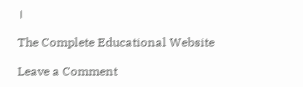।

The Complete Educational Website

Leave a Comment